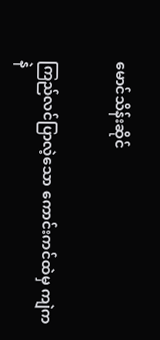မောင်သိန်းဆိုင်


ကြည်လင်ပြာလဲ့သော ကောင်းကင်ထဲမှ ကျဲကနဲ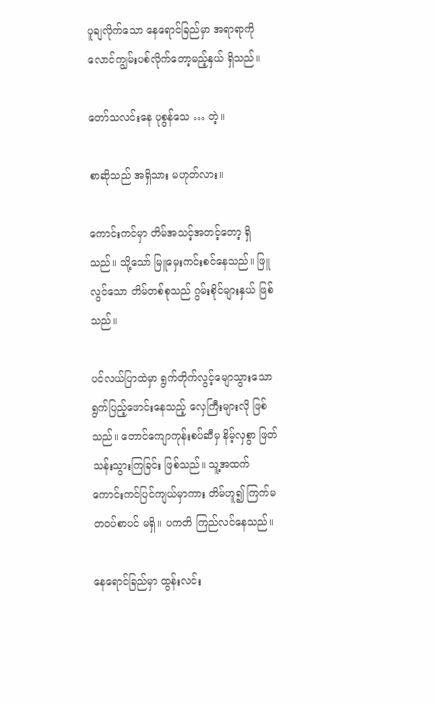ပူချလိုက်သော နေရောင်ခြည်မှာ အရာရာကို လောင်ကျွမ်းပစ်လိုက်တော့မည့်နှယ် ရှိသည်။

တော်သလင်းနေ ပုစွန်သေ … တဲ့။

စာဆိုသည် အရှိသား မဟုတ်လား။

ကောင်းကင်မှာ တိမ်အသင့်အတင့်တော့ ရှိသည်။ သို့သော် မြူမှေးကင်းစင်နေသည်။ ဖြူလွင်သော တိမ်တစ်စုသည် ဂွမ်းစိုင်များနှယ် ဖြစ်သည်။

ပင်လယ်ပြာထဲမှာ ရွက်တိုက်လွင့်မျောသွားသော ရွက်ပြည့်ဖောင်းနေသည့် လှေကြီးများလို ဖြစ်သည်။ တောင်ကျောကုန်းစပ်ဆီမှ နိမ့်လှစွာ ဖြတ်သန်းသွားကြခြင်း ဖြစ်သည်။ သူ့အထက် ကောင်းကင်ပြင်ကျယ်မှာကား တိမ်ဟူ၍ ကြက်မတဝပ်စာပင် မရှိ။ ပကတိ ကြည်လင်နေသည်။

နေရောင်ခြည်မှာ ထွန်းလင်း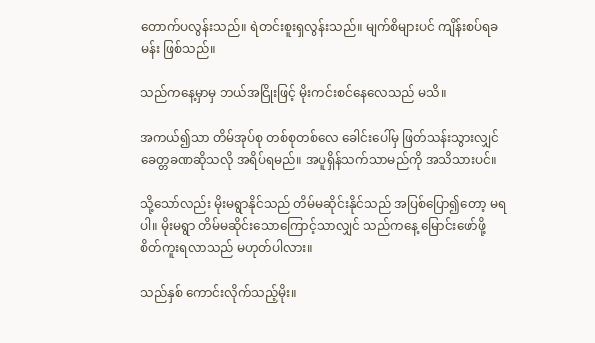တောက်ပလွန်းသည်။ ရဲတင်းစူးရှလွန်းသည်။ မျက်စိများပင် ကျိန်းစပ်ရခမန်း ဖြစ်သည်။

သည်ကနေ့မှာမှ ဘယ်အငြိုးဖြင့် မိုးကင်းစင်နေလေသည် မသိ။

အကယ်၍သာ တိမ်အုပ်စု တစ်စုတစ်လေ ခေါင်းပေါ်မှ ဖြတ်သန်းသွားလျှင် ခေတ္တခဏဆိုသလို အရိပ်ရမည်။ အပူရှိန်သက်သာမည်ကို အသိသားပင်။

သို့သော်လည်း မိုးမရွာနိုင်သည် တိမ်မဆိုင်းနိုင်သည် အပြစ်ပြော၍တော့ မရပါ။ မိုးမရွာ တိမ်မဆိုင်းသောကြောင့်သာလျှင် သည်ကနေ့ မြောင်းဖော်ဖို့ စိတ်ကူးရလာသည် မဟုတ်ပါလား။

သည်နှစ် ကောင်းလိုက်သည့်မိုး။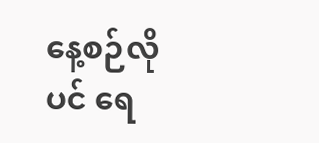နေ့စဉ်လိုပင် ရေ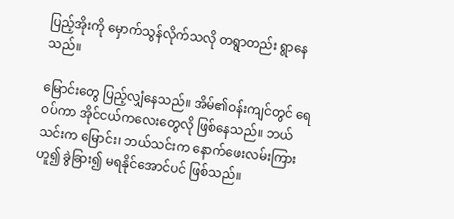ပြည့်အိုးကို မှောက်သွန်လိုက်သလို တရွာတည်း ရွာနေသည်။

မြောင်းတွေ ပြည့်လျှံနေသည်။ အိမ်၏ဝန်းကျင်တွင် ရေဝပ်ကာ အိုင်ငယ်ကလေးတွေလို ဖြစ်နေသည်။ ဘယ်သင်းက မြောင်း၊ ဘယ်သင်းက နောက်ဖေးလမ်းကြားဟူ၍ ခွဲခြား၍ မရနိုင်အောင်ပင် ဖြစ်သည်။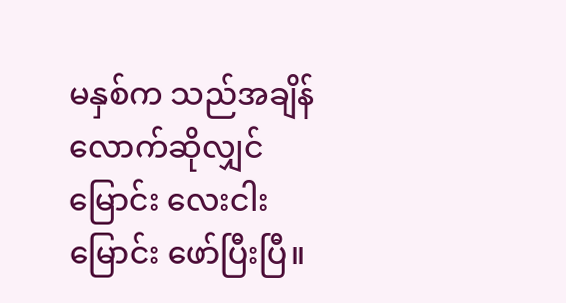မနှစ်က သည်အချိန်လောက်ဆိုလျှင် မြောင်း လေးငါးမြောင်း ဖော်ပြီးပြီ။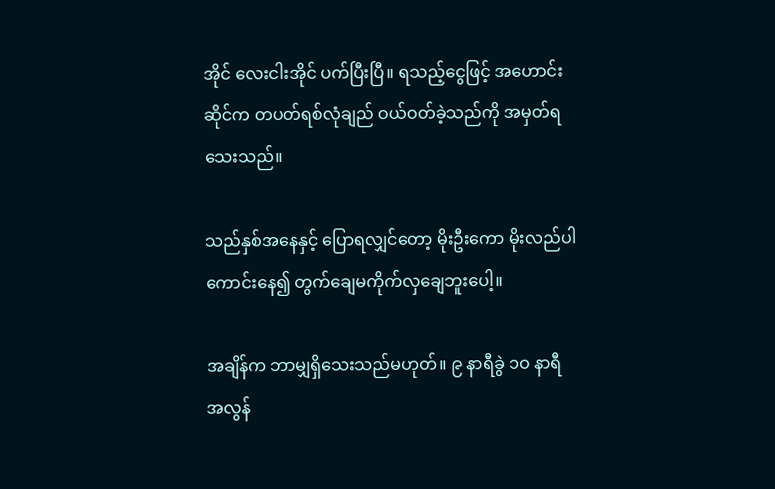အိုင် လေးငါးအိုင် ပက်ပြီးပြီ။ ရသည့်ငွေဖြင့် အဟောင်းဆိုင်က တပတ်ရစ်လုံချည် ဝယ်ဝတ်ခဲ့သည်ကို အမှတ်ရသေးသည်။

သည်နှစ်အနေနှင့် ပြောရလျှင်တော့ မိုးဦးကော မိုးလည်ပါ ကောင်းနေ၍ တွက်ချေမကိုက်လှချေဘူးပေါ့။

အချိန်က ဘာမျှရှိသေးသည်မဟုတ်။ ၉ နာရီခွဲ ၁ဝ နာရီ အလွန်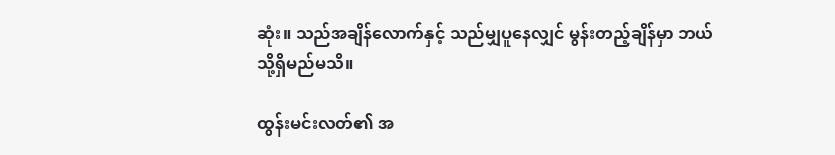ဆုံး။ သည်အချိန်လောက်နှင့် သည်မျှပူနေလျှင် မွန်းတည့်ချိန်မှာ ဘယ်သို့ရှိမည်မသိ။

ထွန်းမင်းလတ်၏ အ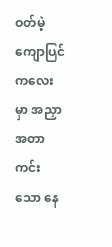ဝတ်မဲ့ကျောပြင်ကလေးမှာ အညှာအတာကင်းသော နေ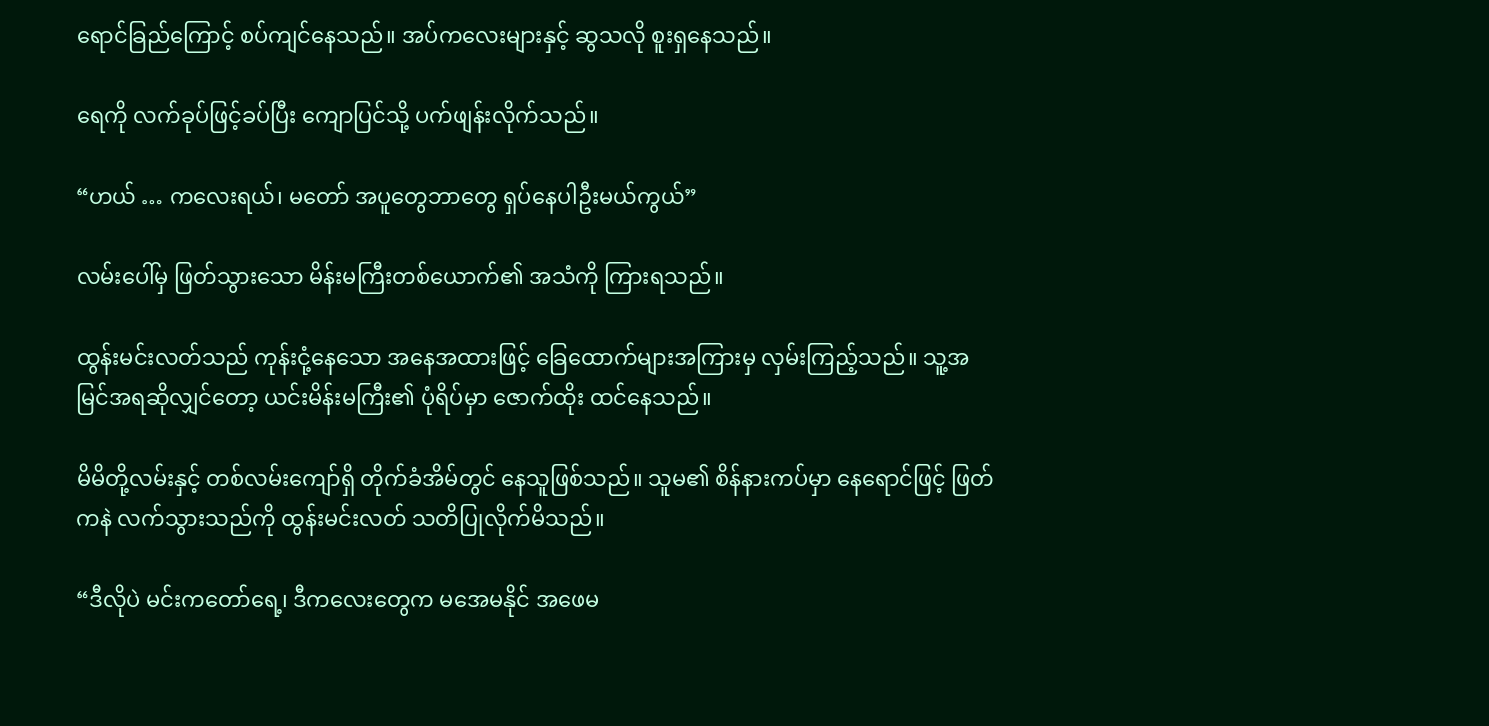ရောင်ခြည်ကြောင့် စပ်ကျင်နေသည်။ အပ်ကလေးများနှင့် ဆွသလို စူးရှနေသည်။

ရေကို လက်ခုပ်ဖြင့်ခပ်ပြီး ကျောပြင်သို့ ပက်ဖျန်းလိုက်သည်။

“ဟယ် … ကလေးရယ်၊ မတော် အပူတွေဘာတွေ ရှပ်နေပါဦးမယ်ကွယ်”

လမ်းပေါ်မှ ဖြတ်သွားသော မိန်းမကြီးတစ်ယောက်၏ အသံကို ကြားရသည်။

ထွန်းမင်းလတ်သည် ကုန်းငုံ့နေသော အနေအထားဖြင့် ခြေထောက်များအကြားမှ လှမ်းကြည့်သည်။ သူ့အမြင်အရဆိုလျှင်တော့ ယင်းမိန်းမကြီး၏ ပုံရိပ်မှာ ဇောက်ထိုး ထင်နေသည်။

မိမိတို့လမ်းနှင့် တစ်လမ်းကျော်ရှိ တိုက်ခံအိမ်တွင် နေသူဖြစ်သည်။ သူမ၏ စိန်နားကပ်မှာ နေရောင်ဖြင့် ဖြတ်ကနဲ လက်သွားသည်ကို ထွန်းမင်းလတ် သတိပြုလိုက်မိသည်။

“ဒီလိုပဲ မင်းကတော်ရေ့၊ ဒီကလေးတွေက မအေမနိုင် အဖေမ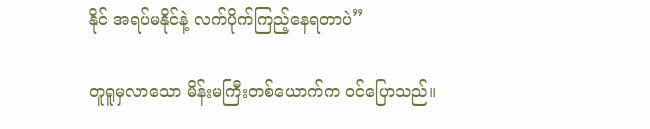နိုင် အရပ်မနိုင်နဲ့ လက်ပိုက်ကြည့်နေရတာပဲ”

တူရူမှလာသော မိန်းမကြီးတစ်ယောက်က ဝင်ပြောသည်။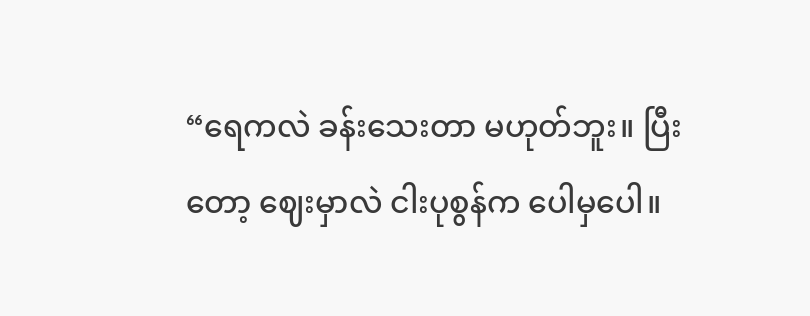“ရေကလဲ ခန်းသေးတာ မဟုတ်ဘူး။ ပြီးတော့ ဈေးမှာလဲ ငါးပုစွန်က ပေါမှပေါ။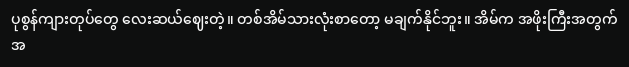ပုစွန်ကျားတုပ်တွေ လေးဆယ်ဈေးတဲ့။ တစ်အိမ်သားလုံးစာတော့ မချက်နိုင်ဘူး။ အိမ်က အဖိုးကြီးအတွက် အ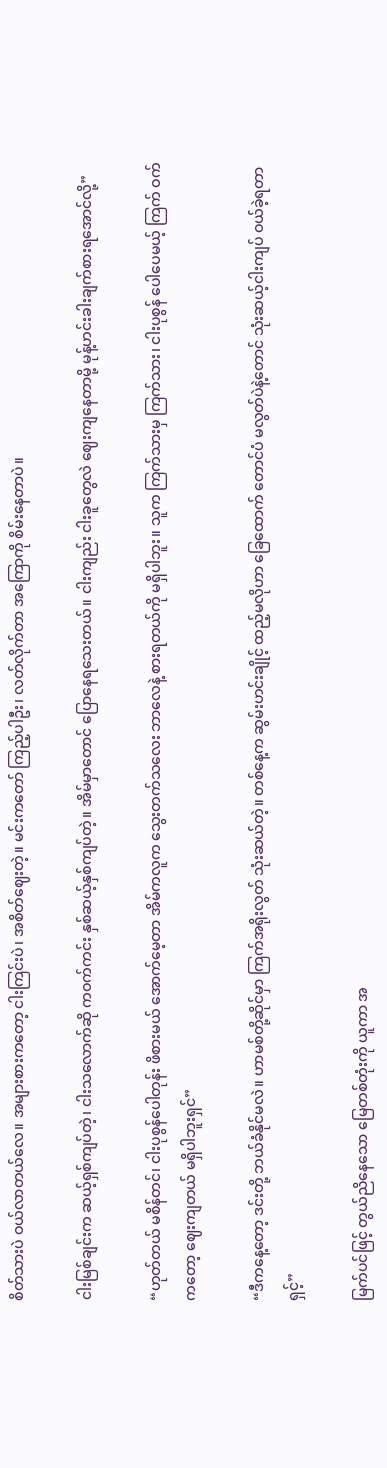စိတ်သားပဲ ဝယ်လာတယ်လေ။ အများစားကတော့ ငါးကြင်းပဲ၊ အစိတ်ဈေးတဲ့။ မင်းကတော် ကြည့်ပါဦး၊ လတ်လိုက်တာ အကြောကို စိမ်းနေတာပဲ။

ငါးမြစ်ချင်းက ဆယ့်ရှစ်ကျပ်တဲ့၊ ငါးသလောက်ဆို ကဝက်ကင်း နှစ်ဆယ့်နှစ်ကျပ်တဲ့။ အိမ်မှာတောင် ပြောနေရသေးတယ်။ ငါးကျည်း ငါးခူတွေလဲ ဈေးကျနေတာမို့ မုန့်ဟင်းခါးချက်စားရအောင်လို့”

“ဟုတ်တယ် မစိန်တင်၊ ငါးပုစွန်ပေါတုန်း ဖိစားမယ် အောက်မေ့တာ အိမ်ကလူက သွေးတက်သလေး ဘာလေနဲ့ စားရတယ်ကို မရှိပါဘူး။ သူက ကြက်သားမှ ကြက်သား၊ ငါးပုစွန် ပေါပေမယ့် ကြက် ဝက်ကတော့ ဈေးကျတယ် မရှိပါဘူးရှင်”

“ဒီကနေ့တော့ ဒင်းတို့ ဘယ်ခံနိုင်မလဲ။ ဟာမစ်တို့ဆိုင်မှာ ကြက်အရိုးလွတ် သုံးဆယ်တဲ့။ တစ်နေ့က ဆွမ်းဟင်းချိုင့် ထည့်မလိုဟာ ခြေထောက် တောင်ပံ မလွတ်ပဲနဲ့တောင် သုံးဆယ့်ငါးကျပ် ဝယ်ခဲ့ရတာရှင့်”

မြက်ပင်ဖြင့် တွယ်ညိနေသော မြေတစ်တုံးကို ယူကာ အ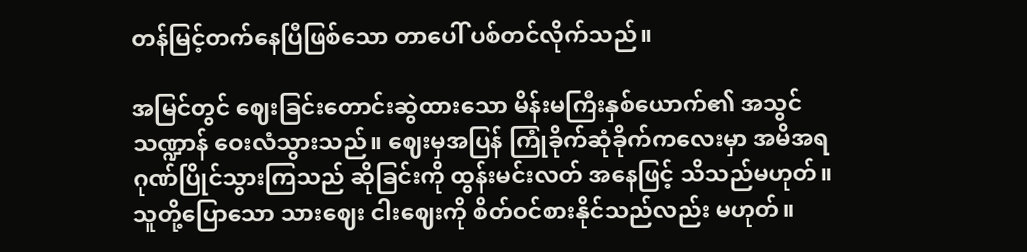တန်မြင့်တက်နေပြီဖြစ်သော တာပေါ် ပစ်တင်လိုက်သည်။

အမြင်တွင် ဈေးခြင်းတောင်းဆွဲထားသော မိန်းမကြီးနှစ်ယောက်၏ အသွင်သဏ္ဍာန် ဝေးလံသွားသည်။ ဈေးမှအပြန် ကြုံခိုက်ဆုံခိုက်ကလေးမှာ အမိအရ ဂုဏ်ပြိုင်သွားကြသည် ဆိုခြင်းကို ထွန်းမင်းလတ် အနေဖြင့် သိသည်မဟုတ်။ သူတို့ပြောသော သားဈေး ငါးဈေးကို စိတ်ဝင်စားနိုင်သည်လည်း မဟုတ်။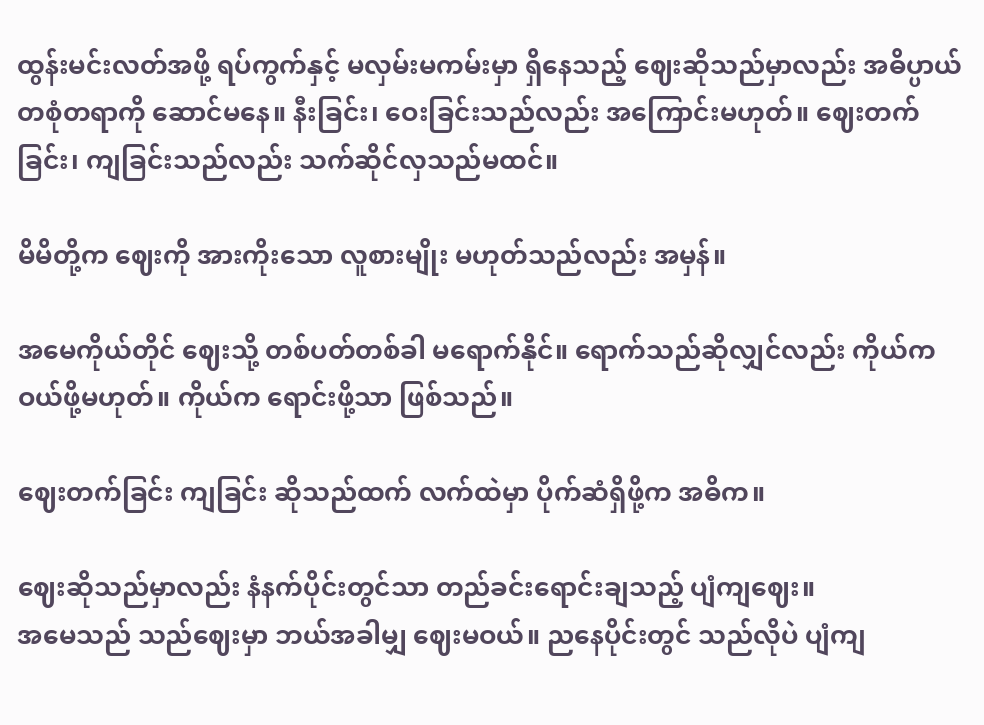ထွန်းမင်းလတ်အဖို့ ရပ်ကွက်နှင့် မလှမ်းမကမ်းမှာ ရှိနေသည့် ဈေးဆိုသည်မှာလည်း အဓိပ္ပာယ် တစုံတရာကို ဆောင်မနေ။ နီးခြင်း၊ ဝေးခြင်းသည်လည်း အကြောင်းမဟုတ်။ ဈေးတက်ခြင်း၊ ကျခြင်းသည်လည်း သက်ဆိုင်လှသည်မထင်။

မိမိတို့က ဈေးကို အားကိုးသော လူစားမျိုး မဟုတ်သည်လည်း အမှန်။

အမေကိုယ်တိုင် ဈေးသို့ တစ်ပတ်တစ်ခါ မရောက်နိုင်။ ရောက်သည်ဆိုလျှင်လည်း ကိုယ်က ဝယ်ဖို့မဟုတ်။ ကိုယ်က ရောင်းဖို့သာ ဖြစ်သည်။

ဈေးတက်ခြင်း ကျခြင်း ဆိုသည်ထက် လက်ထဲမှာ ပိုက်ဆံရှိဖို့က အဓိက။

ဈေးဆိုသည်မှာလည်း နံနက်ပိုင်းတွင်သာ တည်ခင်းရောင်းချသည့် ပျံကျဈေး။
အမေသည် သည်ဈေးမှာ ဘယ်အခါမျှ ဈေးမဝယ်။ ညနေပိုင်းတွင် သည်လိုပဲ ပျံကျ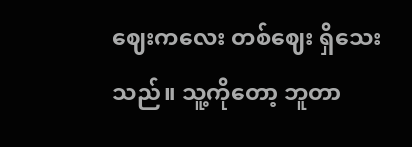ဈေးကလေး တစ်ဈေး ရှိသေးသည်။ သူ့ကိုတော့ ဘူတာ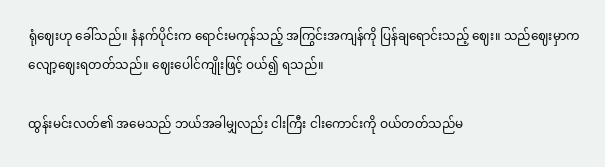ရုံဈေးဟု ခေါ်သည်။ နံနက်ပိုင်းက ရောင်းမကုန်သည့် အကြွင်းအကျန်ကို ပြန်ချရောင်းသည့် ဈေး။ သည်ဈေးမှာက လျော့ဈေးရတတ်သည်။ ဈေးပေါင်ကျိုးဖြင့် ဝယ်၍ ရသည်။

ထွန်းမင်းလတ်၏ အမေသည် ဘယ်အခါမျှလည်း ငါးကြီး ငါးကောင်းကို ဝယ်တတ်သည်မ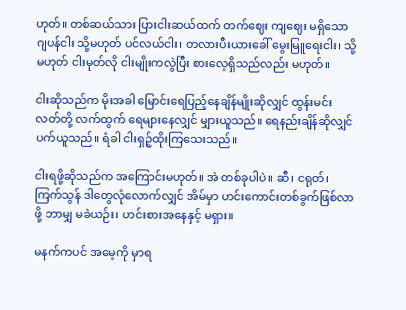ဟုတ်။ တစ်ဆယ်သား ပြားငါးဆယ်ထက် တက်ဈေး ကျဈေး မရှိသော ဂျပန်ငါး သို့မဟုတ် ပင်လယ်ငါး၊ တလားပီးယားခေါ် မွေးမြူရေးငါး၊ သို့မဟုတ် ငါးမုတ်လို ငါးမျိုးကလွဲပြီး စားလေ့ရှိသည်လည်း မဟုတ်။

ငါးဆိုသည်က မိုးအခါ မြောင်းရေပြည့်နေချိန်မျိုးဆိုလျှင် ထွန်းမင်းလတ်တို့ လက်ထွက် ရေများနေလျှင် မျှားယူသည်။ ရေနည်းချိန်ဆိုလျှင် ပက်ယူသည်။ ရံခါ ငါးရှဉ့်ထိုးကြသေးသည်။

ငါးရဖို့ဆိုသည်က အကြောင်းမဟုတ်။ အဲ တစ်ခုပါပဲ။ ဆီ၊ ငရုတ်၊ ကြက်သွန် ဒါတွေလုံလောက်လျှင် အိမ်မှာ ဟင်းကောင်းတစ်ခွက်ဖြစ်လာဖို့ ဘာမျှ မခဲယဉ်း၊ ဟင်းစားအနေနှင့် မရှား။

မနက်ကပင် အမေ့ကို မှာရ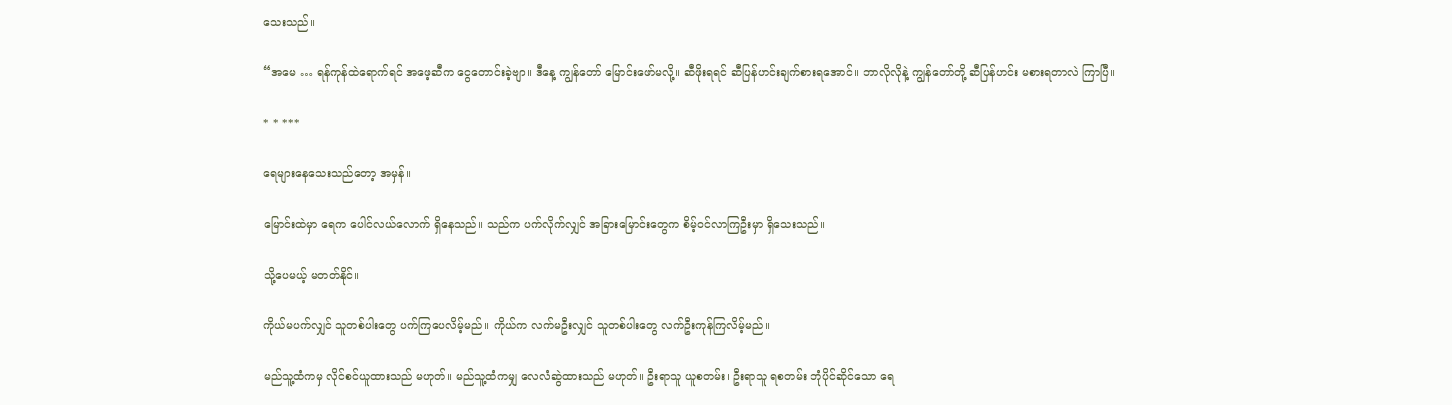သေးသည်။

“အမေ … ရန်ကုန်ထဲရောက်ရင် အဖေ့ဆီက ငွေတောင်းခဲ့ဗျာ။ ဒီနေ့ ကျွန်တော် မြောင်းဖော်မလို့။ ဆီဖိုးရရင် ဆီပြန်ဟင်းချက်စားရအောင်။ ဘာလိုလိုနဲ့ ကျွန်တော်တို့ ဆီပြန်ဟင်း မစားရတာလဲ ကြာပြီ။

* * ***

ရေများနေသေးသည်တော့ အမှန်။

မြောင်းထဲမှာ ရေက ပေါင်လယ်လောက် ရှိနေသည်။ သည်က ပက်လိုက်လျှင် အခြားမြောင်းတွေက စိမ့်ဝင်လာကြဦးမှာ ရှိသေးသည်။

သို့ပေမယ့် မတတ်နိုင်။

ကိုယ်မပက်လျှင် သူတစ်ပါးတွေ ပက်ကြပေလိမ့်မည်။ ကိုယ်က လက်မဦးလျှင် သူတစ်ပါးတွေ လက်ဦးကုန်ကြလိမ့်မည်။

မည်သူ့ထံကမှ လိုင်စင်ယူထားသည် မဟုတ်။ မည်သူ့ထံကမျှ လေလံဆွဲထားသည် မဟုတ်။ ဦးရာသူ ယူစတမ်း၊ ဦးရာသူ ရစတမ်း ဘုံပိုင်ဆိုင်သော ရေ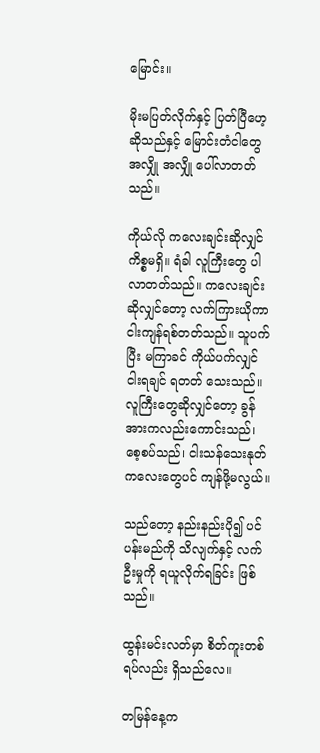မြောင်း။

မိုးမပြတ်လိုက်နှင့် ပြတ်ပြီဟေ့ဆိုသည်နှင့် မြောင်းတံငါတွေ အလျှို အလျှို ပေါ်လာတတ်သည်။

ကိုယ်လို ကလေးချင်းဆိုလျှင် ကိစ္စမရှိ။ ရံခါ လူကြီးတွေ ပါလာတတ်သည်။ ကလေးချင်းဆိုလျှင်တော့ လက်ကြားယိုကာ ငါးကျန်ရစ်တတ်သည်။ သူပက်ပြီး မကြာခင် ကိုယ်ပက်လျှင် ငါးရချင် ရတတ် သေးသည်။ လူကြီးတွေဆိုလျှင်တော့ ခွန်အားကလည်းကောင်းသည်၊ စေ့စပ်သည်၊ ငါးသန်သေးနုတ်ကလေးတွေပင် ကျန်ဖို့မလွယ်။

သည်တော့ နည်းနည်းပို၍ ပင်ပန်းမည်ကို သိလျက်နှင့် လက်ဦးမှုကို ရယူလိုက်ရခြင်း ဖြစ်သည်။

ထွန်းမင်းလတ်မှာ စိတ်ကူးတစ်ရပ်လည်း ရှိသည်လေ။

တမြန်နေ့က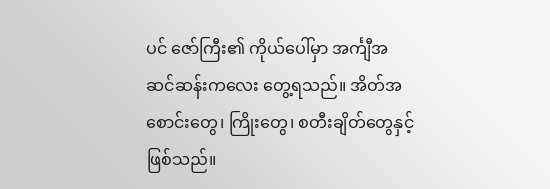ပင် ဇော်ကြီး၏ ကိုယ်ပေါ်မှာ အင်္ကျီအဆင်ဆန်းကလေး တွေ့ရသည်။ အိတ်အစောင်းတွေ၊ ကြိုးတွေ၊ စတီးချိတ်တွေနှင့် ဖြစ်သည်။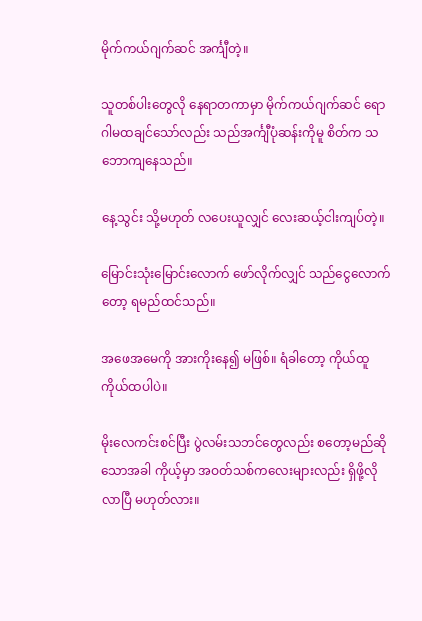မိုက်ကယ်ဂျက်ဆင် အင်္ကျီတဲ့။

သူတစ်ပါးတွေလို နေရာတကာမှာ မိုက်ကယ်ဂျက်ဆင် ရောဂါမထချင်သော်လည်း သည်အင်္ကျီပုံဆန်းကိုမူ စိတ်က သဘောကျနေသည်။

နေ့သွင်း သို့မဟုတ် လပေးယူလျှင် လေးဆယ့်ငါးကျပ်တဲ့။

မြောင်းသုံးမြောင်းလောက် ဖော်လိုက်လျှင် သည်ငွေလောက်တော့ ရမည်ထင်သည်။

အဖေအမေကို အားကိုးနေ၍ မဖြစ်။ ရံခါတော့ ကိုယ်ထူကိုယ်ထပါပဲ။

မိုးလေကင်းစင်ပြီး ပွဲလမ်းသဘင်တွေလည်း စတော့မည်ဆိုသောအခါ ကိုယ့်မှာ အဝတ်သစ်ကလေးများလည်း ရှိဖို့လိုလာပြီ မဟုတ်လား။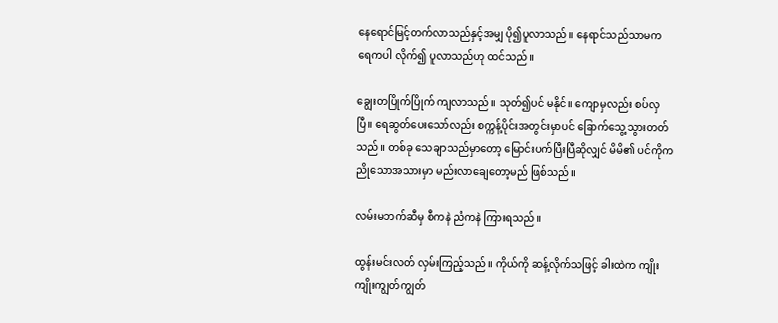နေရောင်မြင့်တက်လာသည်နှင့်အမျှ ပို၍ပူလာသည်။ နေရာင်သည်သာမက ရေကပါ လိုက်၍ ပူလာသည်ဟု ထင်သည်။

ချွေးတပြိုက်ပြိုက် ကျလာသည်။ သုတ်၍ပင် မနိုင်။ ကျောမှလည်း စပ်လှပြီ။ ရေဆွတ်ပေးသော်လည်း စက္ကန့်ပိုင်းအတွင်းမှာပင် ခြောက်သွေ့သွားတတ်သည်။ တစ်ခု သေချာသည်မှာတော့ မြောင်းပက်ပြီးပြီဆိုလျှင် မိမိ၏ ပင်ကိုက ညိုသောအသားမှာ မည်းလာချေတော့မည် ဖြစ်သည်။

လမ်းမဘက်ဆီမှ စီကနဲ ညံကနဲ ကြားရသည်။

ထွန်းမင်းလတ် လှမ်းကြည့်သည်။ ကိုယ်ကို ဆန့်လိုက်သဖြင့် ခါးထဲက ကျိုးကျိုးကျွတ်ကျွတ်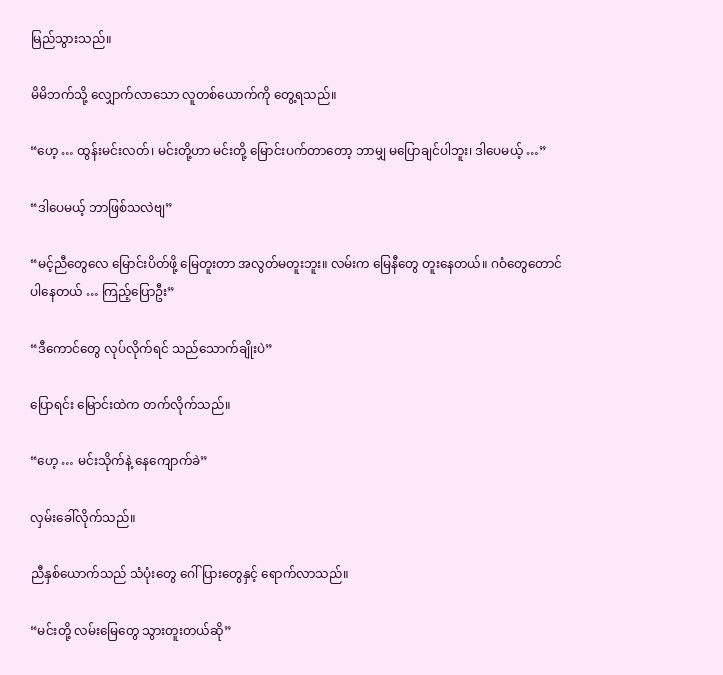မြည်သွားသည်။

မိမိဘက်သို့ လျှောက်လာသော လူတစ်ယောက်ကို တွေ့ရသည်။

“ဟေ့ … ထွန်းမင်းလတ်၊ မင်းတို့ဟာ မင်းတို့ မြောင်းပက်တာတော့ ဘာမျှ မပြောချင်ပါဘူး၊ ဒါပေမယ့် …”

“ဒါပေမယ့် ဘာဖြစ်သလဲဗျ”

“မင့်ညီတွေလေ မြောင်းပိတ်ဖို့ မြေတူးတာ အလွတ်မတူးဘူး။ လမ်းက မြေနီတွေ တူးနေတယ်။ ဂဝံတွေတောင် ပါနေတယ် … ကြည့်ပြောဦး”

“ဒီကောင်တွေ လုပ်လိုက်ရင် သည်သောက်ချိုးပဲ”

ပြောရင်း မြောင်းထဲက တက်လိုက်သည်။

“ဟေ့ … မင်းသိုက်နဲ့ နေကျောက်ခဲ”

လှမ်းခေါ်လိုက်သည်။

ညီနှစ်ယောက်သည် သံပုံးတွေ ဂေါ်ပြားတွေနှင့် ရောက်လာသည်။

“မင်းတို့ လမ်းမြေတွေ သွားတူးတယ်ဆို”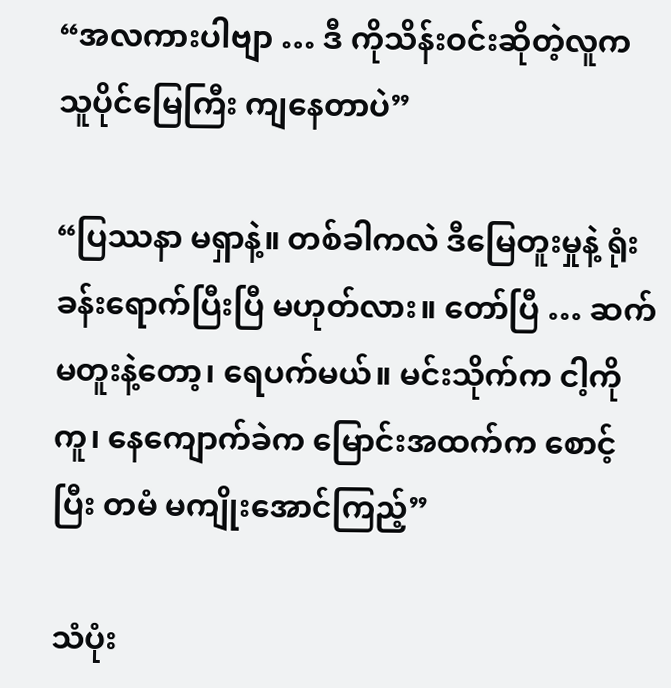“အလကားပါဗျာ … ဒီ ကိုသိန်းဝင်းဆိုတဲ့လူက သူပိုင်မြေကြီး ကျနေတာပဲ”

“ပြဿနာ မရှာနဲ့။ တစ်ခါကလဲ ဒီမြေတူးမှုနဲ့ ရုံးခန်းရောက်ပြီးပြီ မဟုတ်လား။ တော်ပြီ … ဆက်မတူးနဲ့တော့၊ ရေပက်မယ်။ မင်းသိုက်က ငါ့ကိုကူ၊ နေကျောက်ခဲက မြောင်းအထက်က စောင့်ပြီး တမံ မကျိုးအောင်ကြည့်”

သံပုံး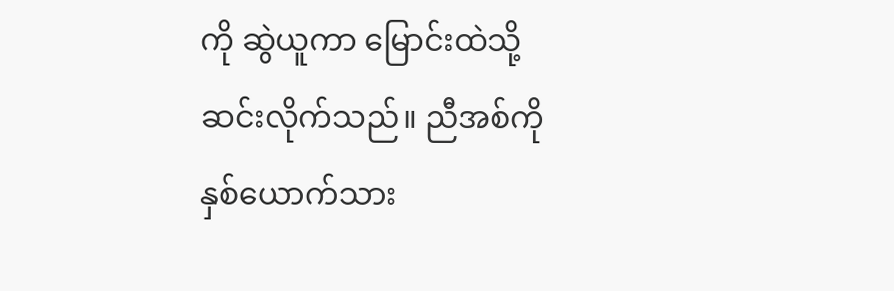ကို ဆွဲယူကာ မြောင်းထဲသို့ ဆင်းလိုက်သည်။ ညီအစ်ကိုနှစ်ယောက်သား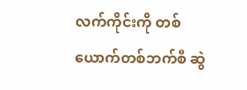လက်ကိုင်းကို တစ်ယောက်တစ်ဘက်စီ ဆွဲ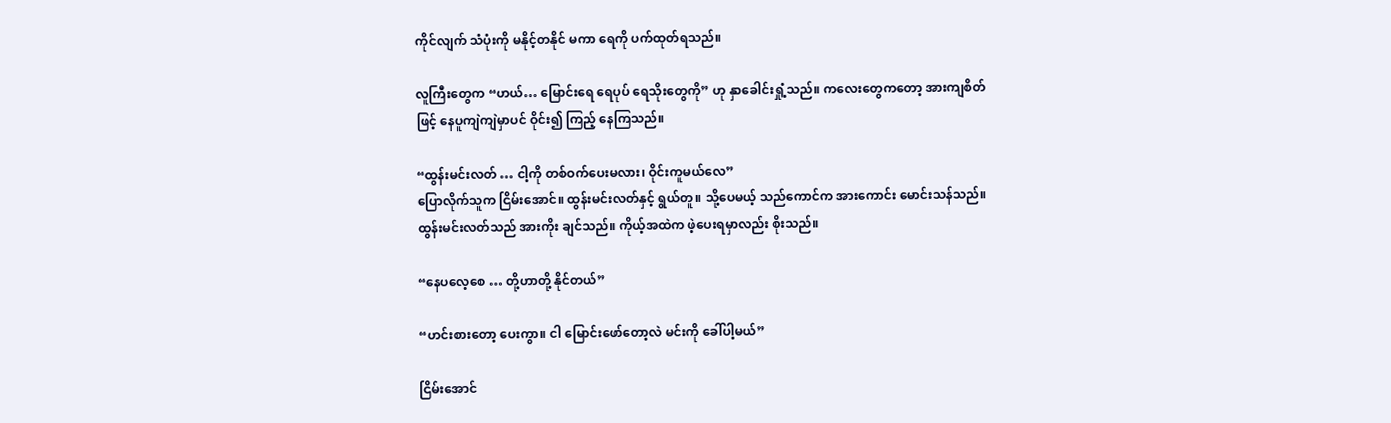ကိုင်လျက် သံပုံးကို မနိုင့်တနိုင် မကာ ရေကို ပက်ထုတ်ရသည်။

လူကြီးတွေက “ဟယ်… မြောင်းရေ ရေပုပ် ရေသိုးတွေကို” ဟု နှာခေါင်းရှုံ့သည်။ ကလေးတွေကတော့ အားကျစိတ်ဖြင့် နေပူကျဲကျဲမှာပင် ဝိုင်း၍ ကြည့် နေကြသည်။

“ထွန်းမင်းလတ် … ငါ့ကို တစ်ဝက်ပေးမလား၊ ဝိုင်းကူမယ်လေ”
ပြောလိုက်သူက ငြိမ်းအောင်။ ထွန်းမင်းလတ်နှင့် ရွယ်တူ။ သို့ပေမယ့် သည်ကောင်က အားကောင်း မောင်းသန်သည်။ ထွန်းမင်းလတ်သည် အားကိုး ချင်သည်။ ကိုယ့်အထဲက ဖဲ့ပေးရမှာလည်း စိုးသည်။

“နေပလေ့စေ … တို့ဟာတို့ နိုင်တယ်”

“ဟင်းစားတော့ ပေးကွာ။ ငါ မြောင်းဖော်တော့လဲ မင်းကို ခေါ်ပါ့မယ်”

ငြိမ်းအောင်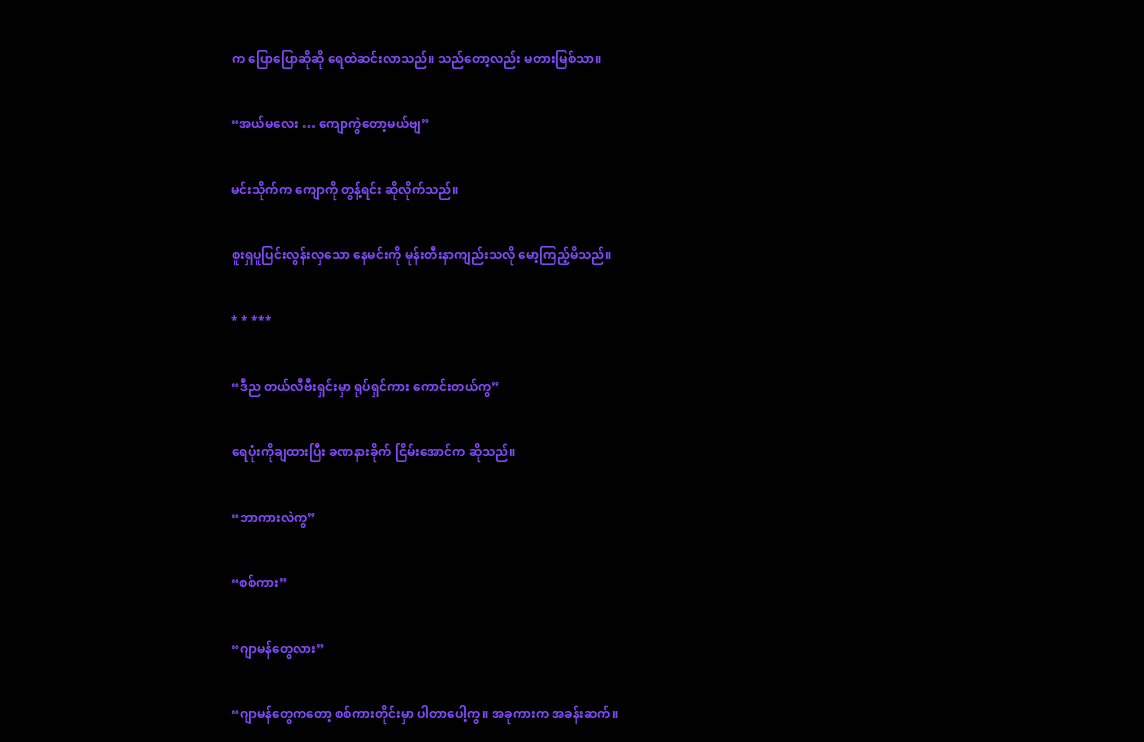က ပြောပြောဆိုဆို ရေထဲဆင်းလာသည်။ သည်တော့လည်း မတားမြစ်သာ။

“အယ်မလေး … ကျောကွဲတော့မယ်ဗျ”

မင်းသိုက်က ကျောကို တွန့်ရင်း ဆိုလိုက်သည်။

စူးရှပူပြင်းလွန်းလှသော နေမင်းကို မုန်းတီးနာကျည်းသလို မော့ကြည့်မိသည်။

* * ***

“ဒီည တယ်လီဗီးရှင်းမှာ ရုပ်ရှင်ကား ကောင်းတယ်ကွ”

ရေပုံးကိုချထားပြီး ခဏနားခိုက် ငြိမ်းအောင်က ဆိုသည်။

“ဘာကားလဲကွ”

“စစ်ကား”

“ဂျာမန်တွေလား”

“ဂျာမန်တွေကတော့ စစ်ကားတိုင်းမှာ ပါတာပေါ့ကွ။ အခုကားက အခန်းဆက်။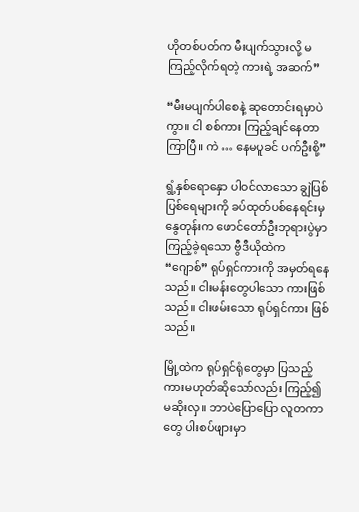ဟိုတစ်ပတ်က မီးပျက်သွားလို့ မကြည့်လိုက်ရတဲ့ ကားရဲ့ အဆက်”

“မီးမပျက်ပါစေနဲ့ ဆုတောင်းရမှာပဲကွာ။ ငါ စစ်ကား ကြည့်ချင်နေတာ ကြာပြီ။ ကဲ … နေမပူခင် ပက်ဦးစို့”

ရွံ့နှစ်ရောနှော ပါဝင်လာသော ချွဲပြစ်ပြစ်ရေများကို ခပ်ထုတ်ပစ်နေရင်းမှ နွေတုန်းက ဖောင်တော်ဦးဘုရားပွဲမှာ ကြည့်ခဲ့ရသော ဗွီဒီယိုထဲက “ဂျောစ်” ရုပ်ရှင်ကားကို အမှတ်ရနေသည်။ ငါးမန်းတွေပါသော ကားဖြစ်သည်။ ငါးဖမ်းသော ရုပ်ရှင်ကား ဖြစ်သည်။

မြို့ထဲက ရုပ်ရှင်ရုံတွေမှာ ပြသည့်ကားမဟုတ်ဆိုသော်လည်း ကြည့်၍ မဆိုးလှ။ ဘာပဲပြောပြော လူတကာတွေ ပါးစပ်ဖျားမှာ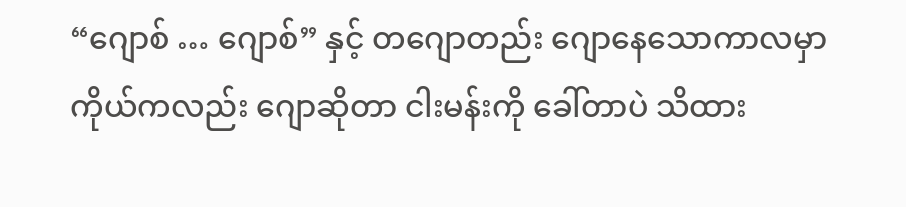“ဂျောစ် … ဂျောစ်” နှင့် တဂျောတည်း ဂျောနေသောကာလမှာ ကိုယ်ကလည်း ဂျောဆိုတာ ငါးမန်းကို ခေါ်တာပဲ သိထား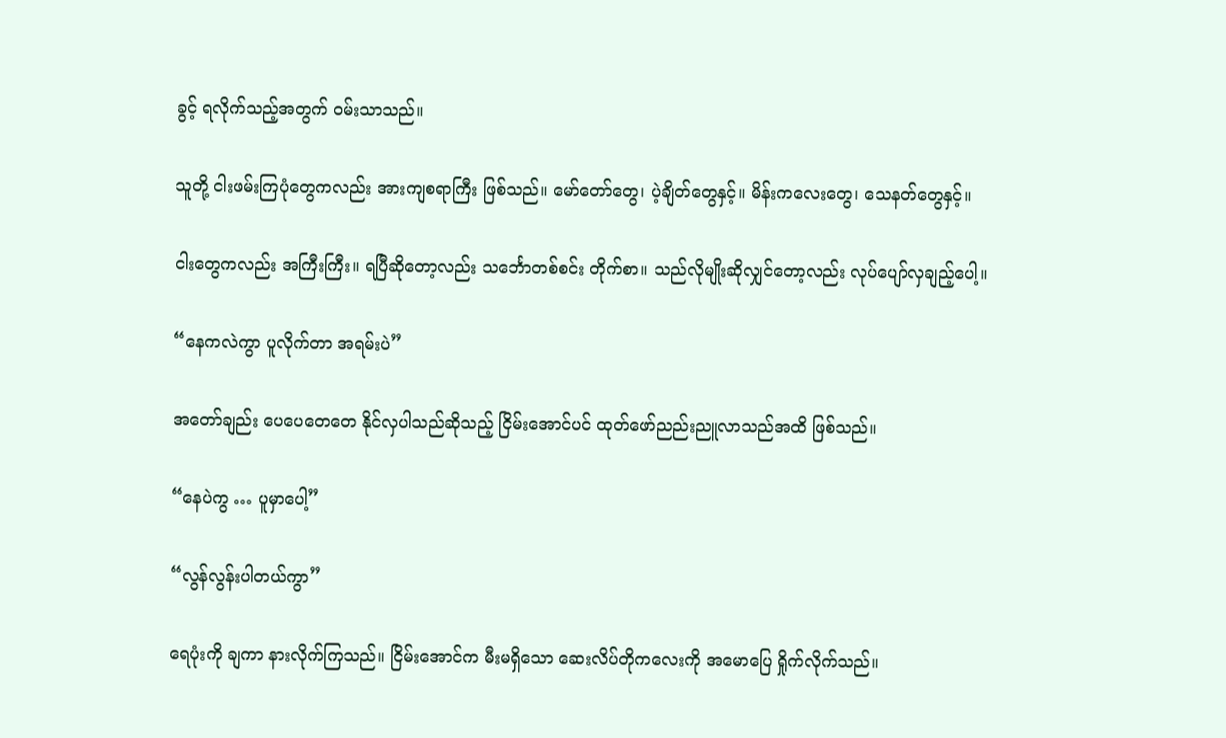ခွင့် ရလိုက်သည့်အတွက် ဝမ်းသာသည်။

သူတို့ ငါးဖမ်းကြပုံတွေကလည်း အားကျစရာကြီး ဖြစ်သည်။ မော်တော်တွေ၊ ပဲ့ချိတ်တွေနှင့်။ မိန်းကလေးတွေ၊ သေနတ်တွေနှင့်။

ငါးတွေကလည်း အကြီးကြီး။ ရပြီဆိုတော့လည်း သင်္ဘောတစ်စင်း တိုက်စာ။ သည်လိုမျိုးဆိုလျှင်တော့လည်း လုပ်ပျော်လှချည့်ပေါ့။

“နေကလဲကွာ ပူလိုက်တာ အရမ်းပဲ”

အတော်ချည်း ပေပေတေတေ နိုင်လှပါသည်ဆိုသည့် ငြိမ်းအောင်ပင် ထုတ်ဖော်ညည်းညူလာသည်အထိ ဖြစ်သည်။

“နေပဲကွ … ပူမှာပေါ့”

“လွန်လွန်းပါတယ်ကွာ”

ရေပုံးကို ချကာ နားလိုက်ကြသည်။ ငြိမ်းအောင်က မီးမရှိသော ဆေးလိပ်တိုကလေးကို အမောပြေ ရှိုက်လိုက်သည်။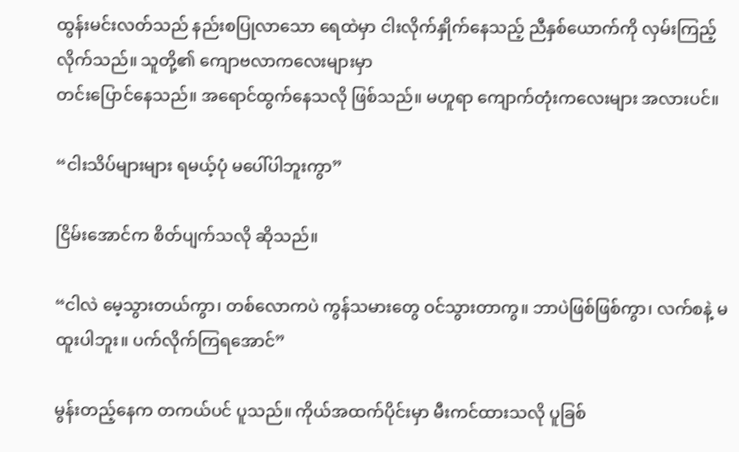ထွန်းမင်းလတ်သည် နည်းစပြုလာသော ရေထဲမှာ ငါးလိုက်နှိုက်နေသည့် ညီနှစ်ယောက်ကို လှမ်းကြည့်လိုက်သည်။ သူတို့၏ ကျောဗလာကလေးများမှာ
တင်းပြောင်နေသည်။ အရောင်ထွက်နေသလို ဖြစ်သည်။ မဟူရာ ကျောက်တုံးကလေးများ အလားပင်။

“ငါးသိပ်များများ ရမယ့်ပုံ မပေါ်ပါဘူးကွာ”

ငြိမ်းအောင်က စိတ်ပျက်သလို ဆိုသည်။

“ငါလဲ မေ့သွားတယ်ကွာ၊ တစ်လောကပဲ ကွန်သမားတွေ ဝင်သွားတာကွ။ ဘာပဲဖြစ်ဖြစ်ကွာ၊ လက်စနဲ့ မထူးပါဘူး။ ပက်လိုက်ကြရအောင်”

မွန်းတည့်နေက တကယ်ပင် ပူသည်။ ကိုယ်အထက်ပိုင်းမှာ မီးကင်ထားသလို ပူခြစ်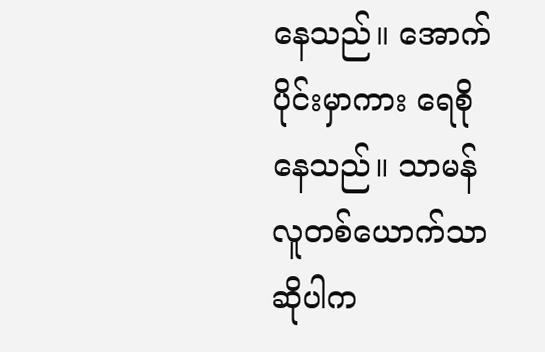နေသည်။ အောက်ပိုင်းမှာကား ရေစိုနေသည်။ သာမန်လူတစ်ယောက်သာ ဆိုပါက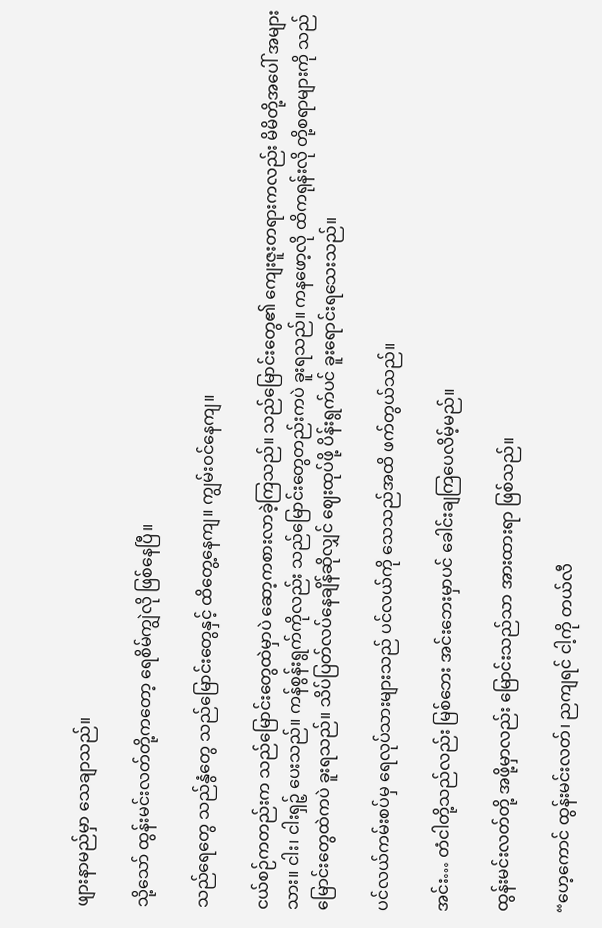ဖျားနာမည်မှာ သေချာသည်။

သို့သော် ထွန်းမင်းလတ်တို့ကတော့ ရေစိမ်ကျွဲလို ဖြစ်နေပြီ။

သည်ရေတွေ သည်နွံတွေ သည်မြောင်းတွေနှင့် ထိတွေ့နေကျ။ ကျွမ်းဝင်နေကျ။

ငယ်စဉ်ကတည်းက သည်မြောင်းတွေထဲမှာပဲ ဆော့ကစားလာခဲ့ကြသည်။ သည်မြောင်းတွေ၏ ကျေးဇူးတရားကလည်း မိမိတို့အပေါ် အများသား။ ငါး၊ ငါးရှဉ့် ပေးသည်။ ကန်စွန်းရွက်ကိုလည်း သည်မြောင်းတွေတည်းကပဲ ခူးရသည်။ ကနဖော့လို ထိကရုန်းလို တို့စရာများကို သည်မြောင်းတွေထဲကပဲ ခူးရသည်။ သိပ်ပြတ်လပ်နေချိန်ဆိုလျှင် ဈေးထုပ်ဖို့ ပိန်းရွက်ပင် ခူးရောင်းရသေးသည်။

ပင်လယ်ကမ်းစပ်မှ ရေလုပ်သားများသည် ပင်လယ်ကို သေသည်အထိ ဖက်တွယ်သည်။

အင်း… တံငါတို့သည်လည်း မြစ်ဘေး အင်းဘေးမှာပင် ခေါင်းချကြပေလိမ့်မည်။

ထွန်းမင်းလတ်တို့ အဖို့မှာလည်း မြောင်းသည်သာ အားထားရာ ဖြစ်သည်။

“ဟေ့ကောင် ထွန်းမင်းလတ်၊ ညကျရင် ငါ့ကို တယ်လီ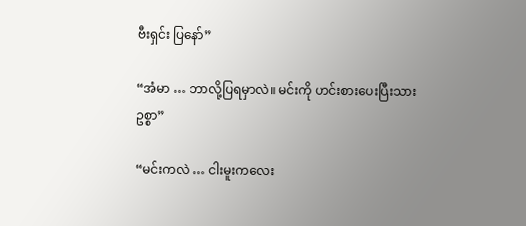ဗီးရှင်း ပြနော်”

“အံမာ … ဘာလို့ပြရမှာလဲ။ မင်းကို ဟင်းစားပေးပြီးသား ဥစ္စာ”

“မင်းကလဲ … ငါးမူးကလေး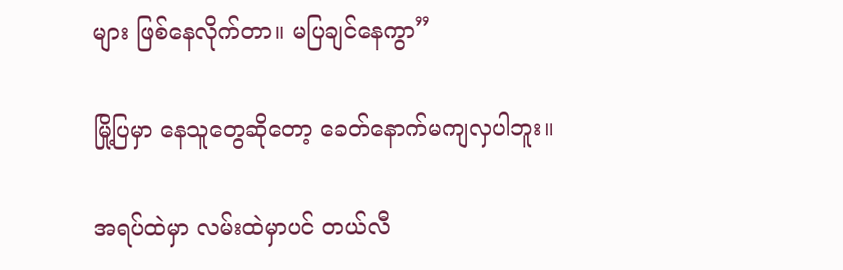များ ဖြစ်နေလိုက်တာ။ မပြချင်နေကွာ”

မြို့ပြမှာ နေသူတွေဆိုတော့ ခေတ်နောက်မကျလှပါဘူး။

အရပ်ထဲမှာ လမ်းထဲမှာပင် တယ်လီ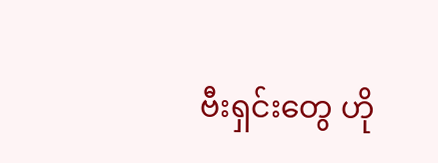ဗီးရှင်းတွေ ဟို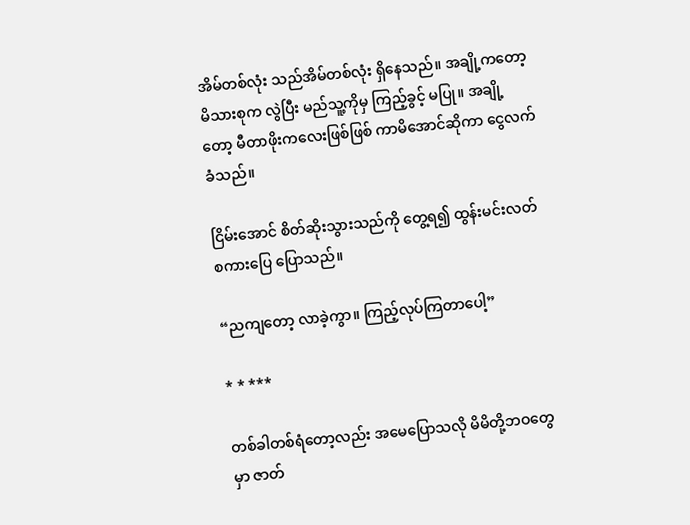အိမ်တစ်လုံး သည်အိမ်တစ်လုံး ရှိနေသည်။ အချို့ကတော့ မိသားစုက လွဲပြီး မည်သူ့ကိုမှ ကြည့်ခွင့် မပြု။ အချို့တော့ မီတာဖိုးကလေးဖြစ်ဖြစ် ကာမိအောင်ဆိုကာ ငွေလက်ခံသည်။

ငြိမ်းအောင် စိတ်ဆိုးသွားသည်ကို တွေ့ရ၍ ထွန်းမင်းလတ် စကားပြေ ပြောသည်။

“ညကျတော့ လာခဲ့ကွာ။ ကြည့်လုပ်ကြတာပေါ့”

* * ***

တစ်ခါတစ်ရံတော့လည်း အမေပြောသလို မိမိတို့ဘဝတွေမှာ ဇာတ်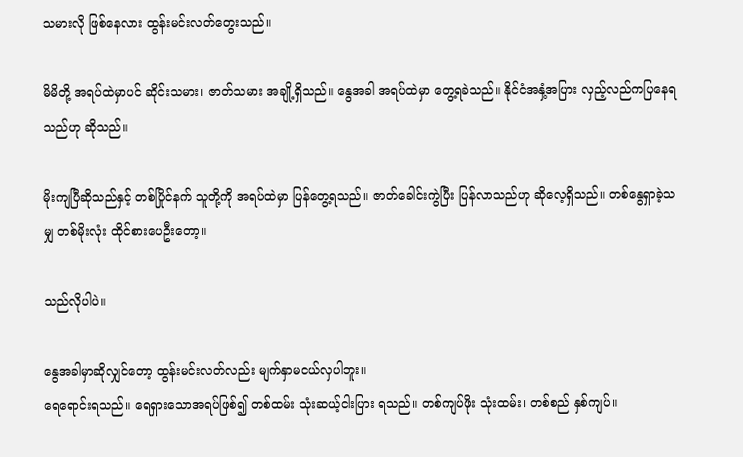သမားလို ဖြစ်နေလား ထွန်းမင်းလတ်တွေးသည်။

မိမိတို့ အရပ်ထဲမှာပင် ဆိုင်းသမား၊ ဇာတ်သမား အချို့ရှိသည်။ နွေအခါ အရပ်ထဲမှာ တွေ့ရခဲသည်။ နိုင်ငံအနှံ့အပြား လှည့်လည်ကပြနေရသည်ဟု ဆိုသည်။

မိုးကျပြီဆိုသည်နှင့် တစ်ပြိုင်နက် သူတို့ကို အရပ်ထဲမှာ ပြန်တွေ့ရသည်။ ဇာတ်ခေါင်းကွဲပြီး ပြန်လာသည်ဟု ဆိုလေ့ရှိသည်။ တစ်နွေရှာခဲ့သမျှ တစ်မိုးလုံး ထိုင်စားပေဦးတော့။

သည်လိုပါပဲ။

နွေအခါမှာဆိုလျှင်တော့ ထွန်းမင်းလတ်လည်း မျက်နှာမငယ်လှပါဘူး။
ရေရောင်းရသည်။ ရေရှားသောအရပ်ဖြစ်၍ တစ်ထမ်း သုံးဆယ့်ငါးပြား ရသည်။ တစ်ကျပ်ဖိုး သုံးထမ်း၊ တစ်စည် နှစ်ကျပ်။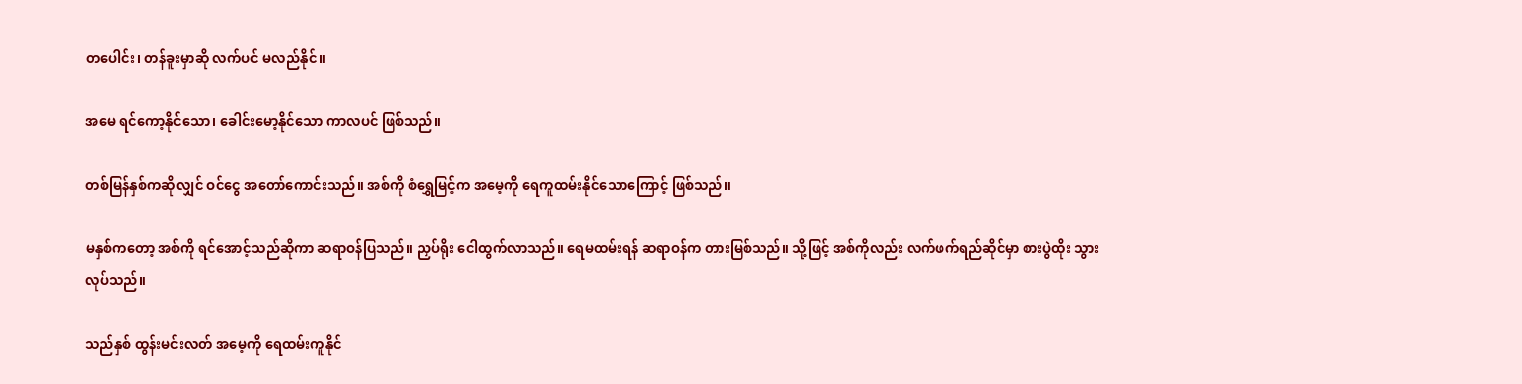တပေါင်း၊ တန်ခူးမှာဆို လက်ပင် မလည်နိုင်။

အမေ ရင်ကော့နိုင်သော၊ ခေါင်းမော့နိုင်သော ကာလပင် ဖြစ်သည်။

တစ်မြန်နှစ်ကဆိုလျှင် ဝင်ငွေ အတော်ကောင်းသည်။ အစ်ကို စံရွှေမြင့်က အမေ့ကို ရေကူထမ်းနိုင်သောကြောင့် ဖြစ်သည်။

မနှစ်ကတော့ အစ်ကို ရင်အောင့်သည်ဆိုကာ ဆရာဝန်ပြသည်။ ညှပ်ရိုး ငေါထွက်လာသည်။ ရေမထမ်းရန် ဆရာဝန်က တားမြစ်သည်။ သို့ဖြင့် အစ်ကိုလည်း လက်ဖက်ရည်ဆိုင်မှာ စားပွဲထိုး သွားလုပ်သည်။

သည်နှစ် ထွန်းမင်းလတ် အမေ့ကို ရေထမ်းကူနိုင်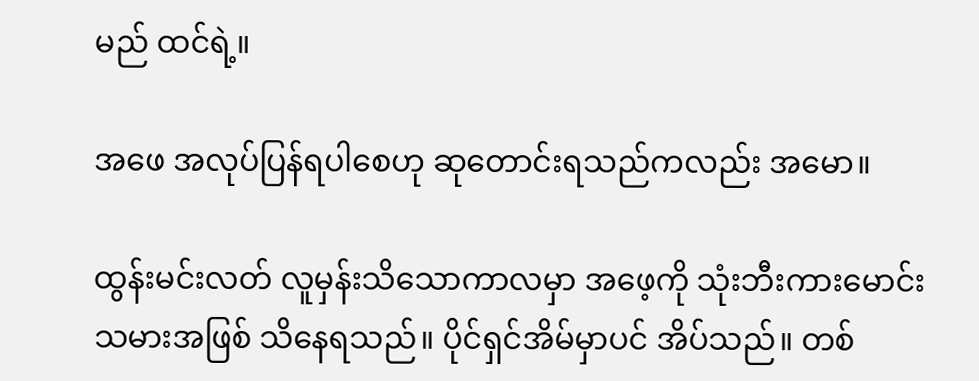မည် ထင်ရဲ့။

အဖေ အလုပ်ပြန်ရပါစေဟု ဆုတောင်းရသည်ကလည်း အမော။

ထွန်းမင်းလတ် လူမှန်းသိသောကာလမှာ အဖေ့ကို သုံးဘီးကားမောင်းသမားအဖြစ် သိနေရသည်။ ပိုင်ရှင်အိမ်မှာပင် အိပ်သည်။ တစ်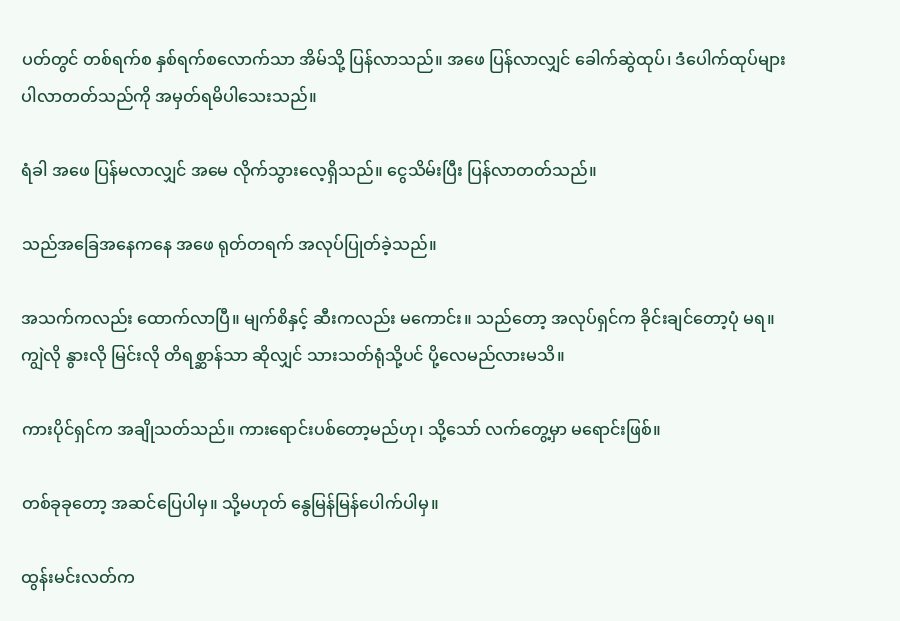ပတ်တွင် တစ်ရက်စ နှစ်ရက်စလောက်သာ အိမ်သို့ ပြန်လာသည်။ အဖေ ပြန်လာလျှင် ခေါက်ဆွဲထုပ်၊ ဒံပေါက်ထုပ်များ ပါလာတတ်သည်ကို အမှတ်ရမိပါသေးသည်။

ရံခါ အဖေ ပြန်မလာလျှင် အမေ လိုက်သွားလေ့ရှိသည်။ ငွေသိမ်းပြီး ပြန်လာတတ်သည်။

သည်အခြေအနေကနေ အဖေ ရုတ်တရက် အလုပ်ပြုတ်ခဲ့သည်။

အသက်ကလည်း ထောက်လာပြီ။ မျက်စိနှင့် ဆီးကလည်း မကောင်း။ သည်တော့ အလုပ်ရှင်က ခိုင်းချင်တော့ပုံ မရ။ ကျွဲလို နွားလို မြင်းလို တိရစ္ဆာန်သာ ဆိုလျှင် သားသတ်ရုံသို့ပင် ပို့လေမည်လားမသိ။

ကားပိုင်ရှင်က အချိုသတ်သည်။ ကားရောင်းပစ်တော့မည်ဟု၊ သို့သော် လက်တွေ့မှာ မရောင်းဖြစ်။

တစ်ခုခုတော့ အဆင်ပြေပါမှ။ သို့မဟုတ် နွေမြန်မြန်ပေါက်ပါမှ။

ထွန်းမင်းလတ်က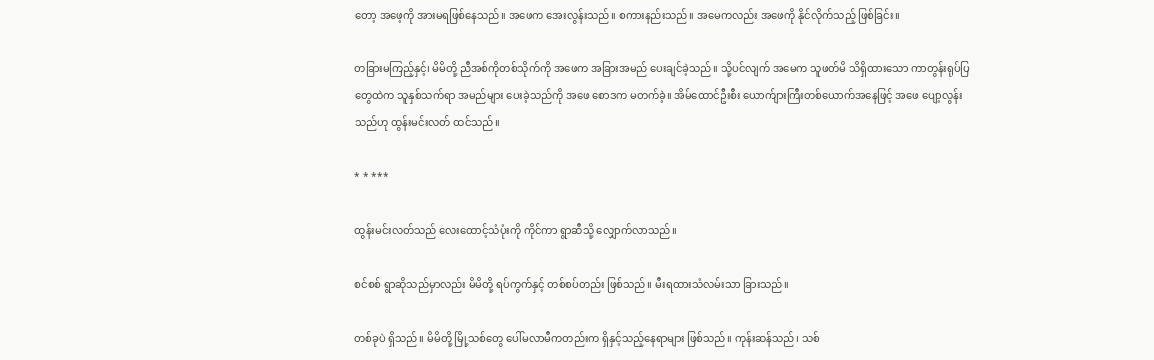တော့ အဖေ့ကို အားမရဖြစ်နေသည်။ အဖေက အေးလွန်းသည်။ စကားနည်းသည်။ အမေကလည်း အဖေကို နိုင်လိုက်သည့် ဖြစ်ခြင်း။

တခြားမကြည့်နှင့်၊ မိမိတို့ ညီအစ်ကိုတစ်သိုက်ကို အဖေက အခြားအမည် ပေးချင်ခဲ့သည်။ သို့ပင်လျက် အမေက သူဖတ်မိ သိရှိထားသော ကာတွန်းရုပ်ပြတွေထဲက သူနှစ်သက်ရာ အမည်များ ပေးခဲ့သည်ကို အဖေ စောဒက မတက်ခဲ့။ အိမ်ထောင်ဦးစီး ယောက်ျားကြီးတစ်ယောက်အနေဖြင့် အဖေ ပျော့လွန်းသည်ဟု ထွန်းမင်းလတ် ထင်သည်။

* * ***

ထွန်းမင်းလတ်သည် လေးထောင့်သံပုံးကို ကိုင်ကာ ရွာဆီသို့ လျှောက်လာသည်။

စင်စစ် ရွာဆိုသည်မှာလည်း မိမိတို့ ရပ်ကွက်နှင့် တစ်စပ်တည်း ဖြစ်သည်။ မီးရထားသံလမ်းသာ ခြားသည်။

တစ်ခုပဲ ရှိသည်။ မိမိတို့ မြို့သစ်တွေ ပေါ်မလာမီကတည်းက ရှိနှင့်သည့်နေရာများ ဖြစ်သည်။ ကုန်းဆန်သည်၊ သစ်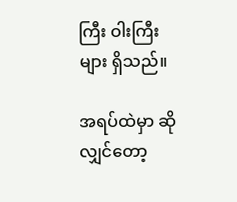ကြီး ဝါးကြီးများ ရှိသည်။

အရပ်ထဲမှာ ဆိုလျှင်တော့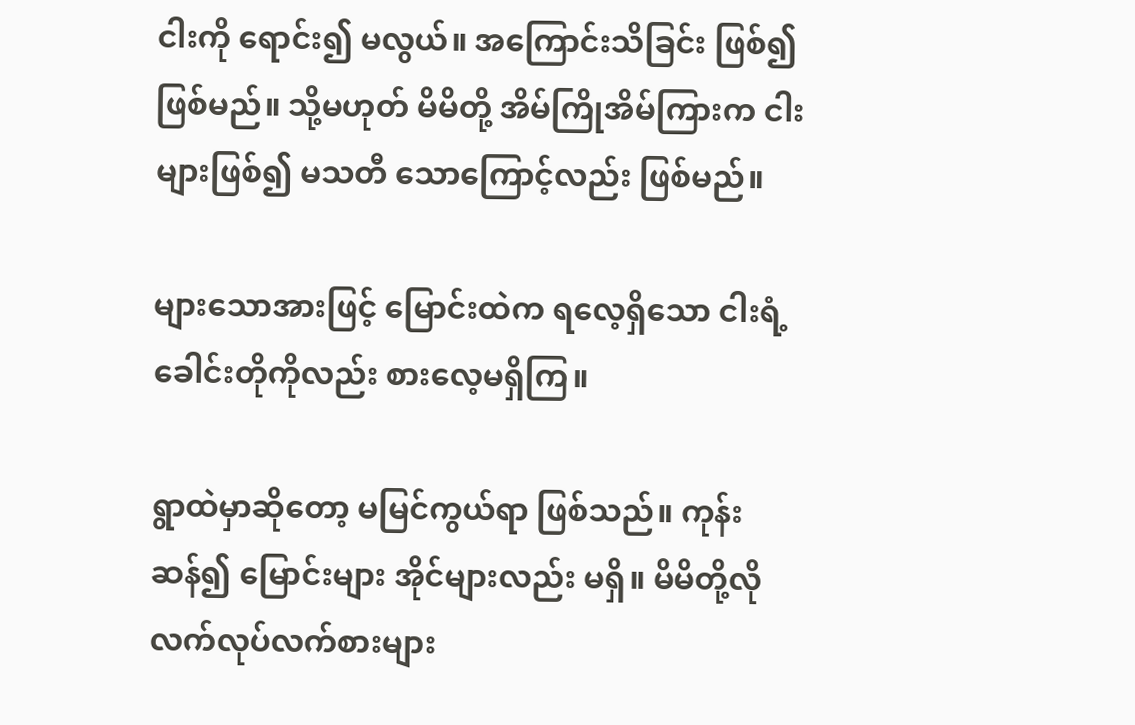ငါးကို ရောင်း၍ မလွယ်။ အကြောင်းသိခြင်း ဖြစ်၍ ဖြစ်မည်။ သို့မဟုတ် မိမိတို့ အိမ်ကြိုအိမ်ကြားက ငါးများဖြစ်၍ မသတီ သောကြောင့်လည်း ဖြစ်မည်။

များသောအားဖြင့် မြောင်းထဲက ရလေ့ရှိသော ငါးရံ့ခေါင်းတိုကိုလည်း စားလေ့မရှိကြ။

ရွာထဲမှာဆိုတော့ မမြင်ကွယ်ရာ ဖြစ်သည်။ ကုန်းဆန်၍ မြောင်းများ အိုင်များလည်း မရှိ။ မိမိတို့လို လက်လုပ်လက်စားများ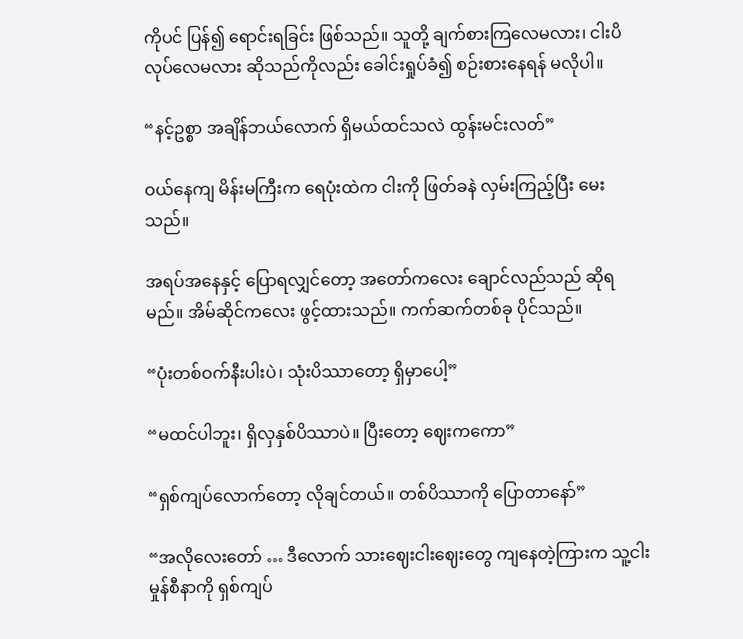ကိုပင် ပြန်၍ ရောင်းရခြင်း ဖြစ်သည်။ သူတို့ ချက်စားကြလေမလား၊ ငါးပိလုပ်လေမလား ဆိုသည်ကိုလည်း ခေါင်းရှုပ်ခံ၍ စဉ်းစားနေရန် မလိုပါ။

“နင့်ဥစ္စာ အချိန်ဘယ်လောက် ရှိမယ်ထင်သလဲ ထွန်းမင်းလတ်”

ဝယ်နေကျ မိန်းမကြီးက ရေပုံးထဲက ငါးကို ဖြတ်ခနဲ လှမ်းကြည့်ပြီး မေးသည်။

အရပ်အနေနှင့် ပြောရလျှင်တော့ အတော်ကလေး ချောင်လည်သည် ဆိုရမည်။ အိမ်ဆိုင်ကလေး ဖွင့်ထားသည်။ ကက်ဆက်တစ်ခု ပိုင်သည်။

“ပုံးတစ်ဝက်နီးပါးပဲ၊ သုံးပိဿာတော့ ရှိမှာပေါ့”

“မထင်ပါဘူး၊ ရှိလှနှစ်ပိဿာပဲ။ ပြီးတော့ ဈေးကကော”

“ရှစ်ကျပ်လောက်တော့ လိုချင်တယ်။ တစ်ပိဿာကို ပြောတာနော်”

“အလိုလေးတော် … ဒီလောက် သားဈေးငါးဈေးတွေ ကျနေတဲ့ကြားက သူ့ငါး မှုန်စီနာကို ရှစ်ကျပ်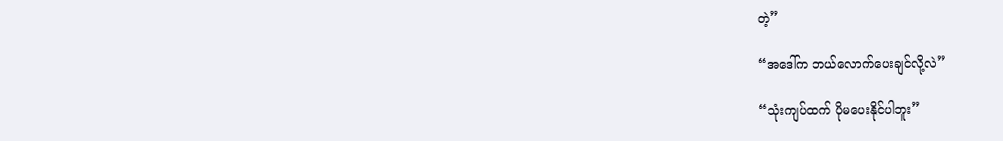တဲ့”

“အဒေါ်က ဘယ်လောက်ပေးချင်လို့လဲ”

“သုံးကျပ်ထက် ပိုမပေးနိုင်ပါဘူး”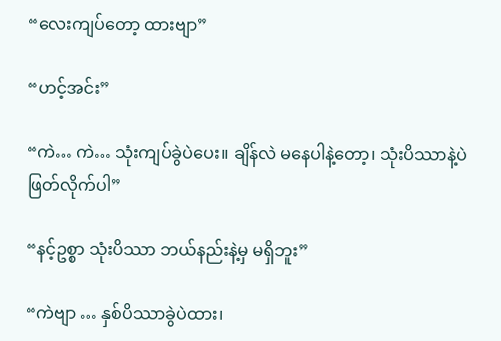“လေးကျပ်တော့ ထားဗျာ”

“ဟင့်အင်း”

“ကဲ… ကဲ… သုံးကျပ်ခွဲပဲပေး။ ချိန်လဲ မနေပါနဲ့တော့၊ သုံးပိဿာနဲ့ပဲ ဖြတ်လိုက်ပါ”

“နင့်ဥစ္စာ သုံးပိဿာ ဘယ်နည်းနဲ့မှ မရှိဘူး”

“ကဲဗျာ … နှစ်ပိဿာခွဲပဲထား၊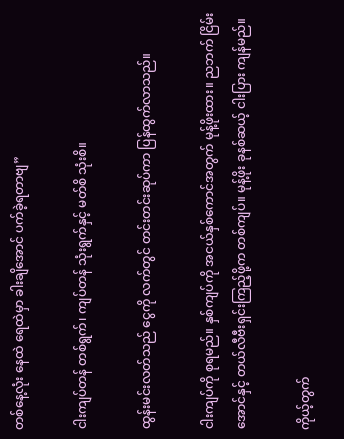တစ်နေ့လုံး နေထဲ ရေထဲမှာ ခါးချိအောင် ပက်ခဲ့ရတာဗျ”

ငါးကျပ်တန် တစ်ရွက်၊ ကျပ်တန် သုံးရွက်နှင့် မတ်စိ သုံးစိ။

ထွန်းမင်းလတ်သည် ငွေကို လက်တွင် တင်းတင်းဆုပ်ကာ ပြန်ထွက်လာသည်။

ငါးကျပ်ကို စုရမည်။ နှစ်ကျပ်ကို အငယ်နှစ်ကောင်အတွက် မုန့်ဖိုးထား။ ညဘက် ငြိမ်းအောင်နှင့် တယ်လီဗီးရှင်းကြည့်ဖို့က တစ်ကျပ်။ မုန့်ဖိုး ခုနစ်ဆယ့် ငါးပြား ကျန်မည်။

ကိုယ့်တွက်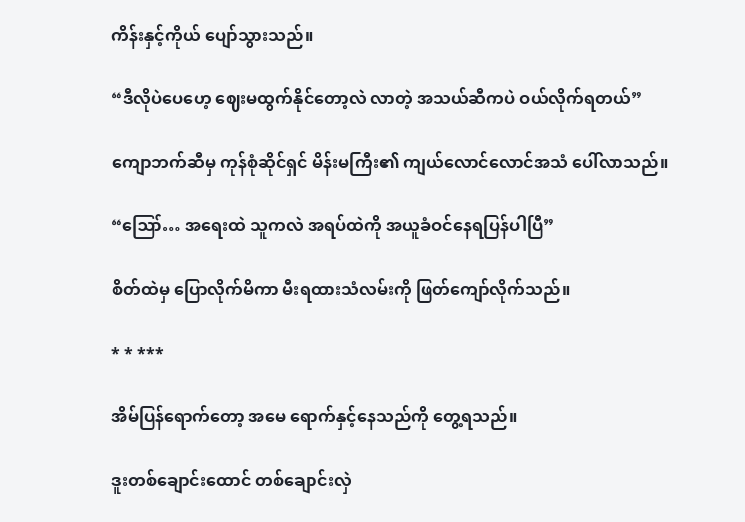ကိန်းနှင့်ကိုယ် ပျော်သွားသည်။

“ဒီလိုပဲပေဟေ့ ဈေးမထွက်နိုင်တော့လဲ လာတဲ့ အသယ်ဆီကပဲ ဝယ်လိုက်ရတယ်”

ကျောဘက်ဆီမှ ကုန်စုံဆိုင်ရှင် မိန်းမကြီး၏ ကျယ်လောင်လောင်အသံ ပေါ်လာသည်။

“ဪ… အရေးထဲ သူကလဲ အရပ်ထဲကို အယူခံဝင်နေရပြန်ပါပြီ”

စိတ်ထဲမှ ပြောလိုက်မိကာ မီးရထားသံလမ်းကို ဖြတ်ကျော်လိုက်သည်။

* * ***

အိမ်ပြန်ရောက်တော့ အမေ ရောက်နှင့်နေသည်ကို တွေ့ရသည်။

ဒူးတစ်ချောင်းထောင် တစ်ချောင်းလှဲ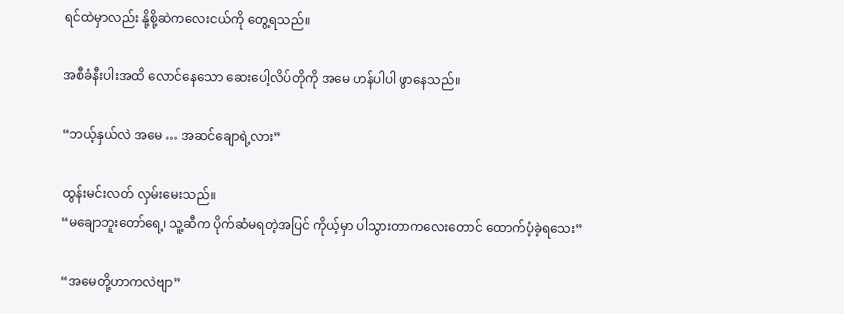ရင်ထဲမှာလည်း နို့စို့ဆဲကလေးငယ်ကို တွေ့ရသည်။

အစီခံနီးပါးအထိ လောင်နေသော ဆေးပေါ့လိပ်တိုကို အမေ ဟန်ပါပါ ဖွာနေသည်။

“ဘယ့်နှယ်လဲ အမေ … အဆင်ချောရဲ့လား”

ထွန်းမင်းလတ် လှမ်းမေးသည်။
“မချောဘူးတော်ရေ့၊ သူ့ဆီက ပိုက်ဆံမရတဲ့အပြင် ကိုယ့်မှာ ပါသွားတာကလေးတောင် ထောက်ပံ့ခဲ့ရသေး”

“အမေတို့ဟာကလဲဗျာ”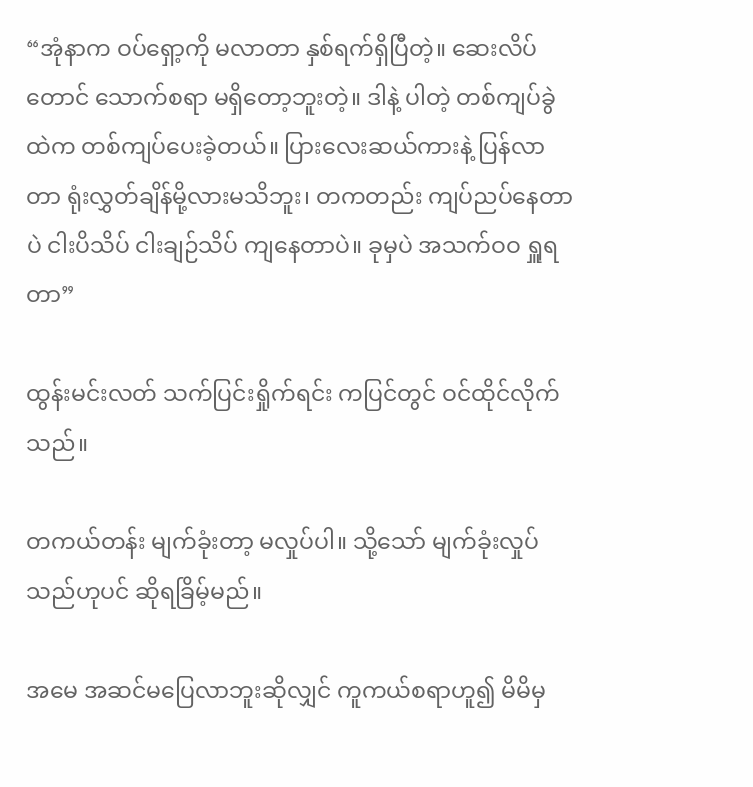“အုံနာက ဝပ်ရှော့ကို မလာတာ နှစ်ရက်ရှိပြီတဲ့။ ဆေးလိပ်တောင် သောက်စရာ မရှိတော့ဘူးတဲ့။ ဒါနဲ့ ပါတဲ့ တစ်ကျပ်ခွဲထဲက တစ်ကျပ်ပေးခဲ့တယ်။ ပြားလေးဆယ်ကားနဲ့ ပြန်လာတာ ရုံးလွှတ်ချိန်မို့လားမသိဘူး၊ တကတည်း ကျပ်ညပ်နေတာပဲ ငါးပိသိပ် ငါးချဉ်သိပ် ကျနေတာပဲ။ ခုမှပဲ အသက်ဝဝ ရှူရတာ”

ထွန်းမင်းလတ် သက်ပြင်းရှိုက်ရင်း ကပြင်တွင် ဝင်ထိုင်လိုက်သည်။

တကယ်တန်း မျက်ခုံးတာ့ မလှုပ်ပါ။ သို့သော် မျက်ခုံးလှုပ်သည်ဟုပင် ဆိုရခြိမ့်မည်။

အမေ အဆင်မပြေလာဘူးဆိုလျှင် ကူကယ်စရာဟူ၍ မိမိမှ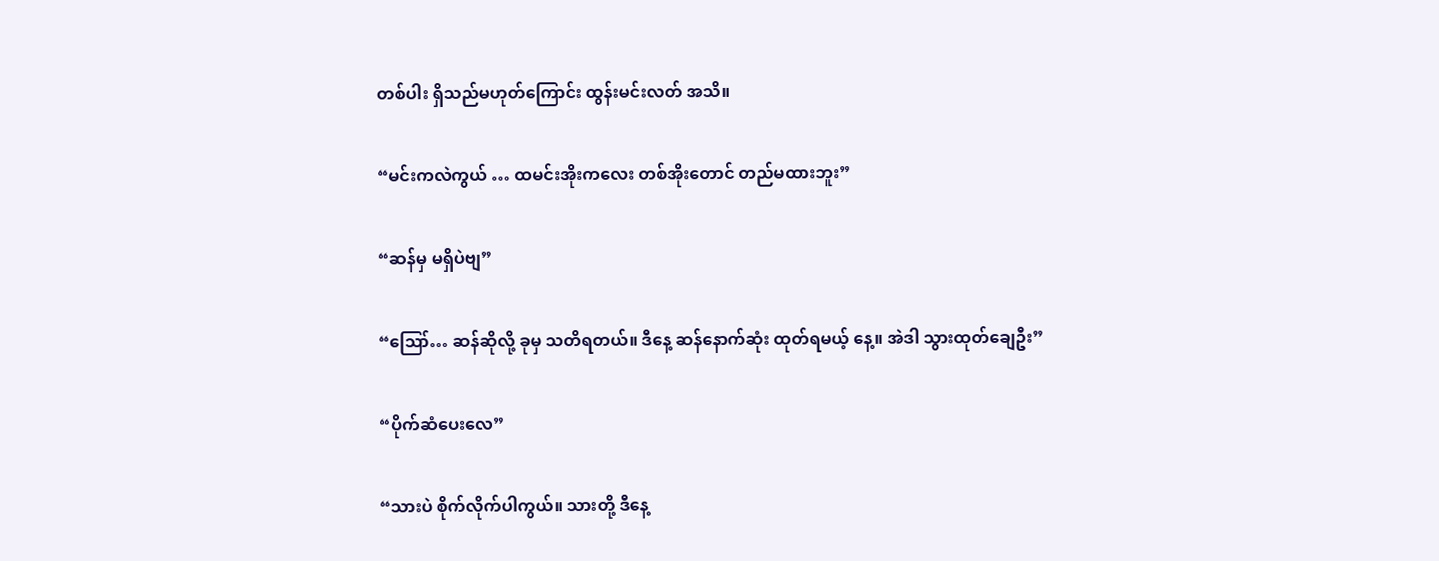တစ်ပါး ရှိသည်မဟုတ်ကြောင်း ထွန်းမင်းလတ် အသိ။

“မင်းကလဲကွယ် … ထမင်းအိုးကလေး တစ်အိုးတောင် တည်မထားဘူး”

“ဆန်မှ မရှိပဲဗျ”

“ဪ… ဆန်ဆိုလို့ ခုမှ သတိရတယ်။ ဒီနေ့ ဆန်နောက်ဆုံး ထုတ်ရမယ့် နေ့။ အဲဒါ သွားထုတ်ချေဦး”

“ပိုက်ဆံပေးလေ”

“သားပဲ စိုက်လိုက်ပါကွယ်။ သားတို့ ဒီနေ့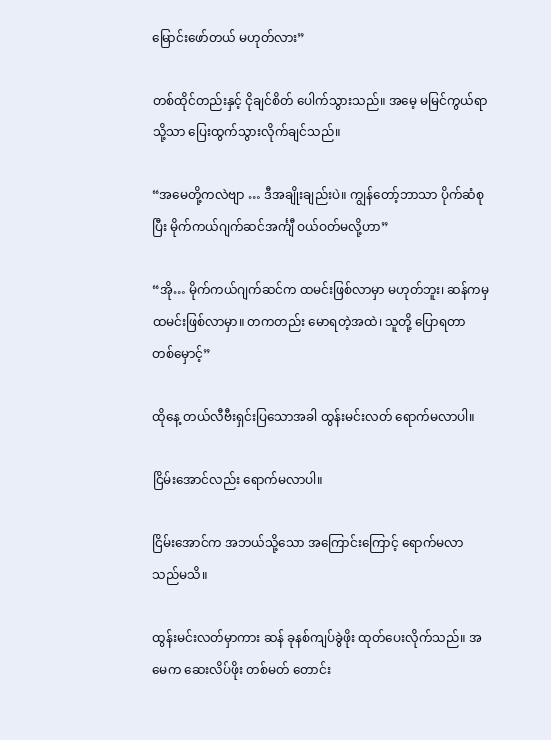မြောင်းဖော်တယ် မဟုတ်လား”

တစ်ထိုင်တည်းနှင့် ငိုချင်စိတ် ပေါက်သွားသည်။ အမေ့ မမြင်ကွယ်ရာသို့သာ ပြေးထွက်သွားလိုက်ချင်သည်။

“အမေတို့ကလဲဗျာ … ဒီအချိုးချည်းပဲ။ ကျွန်တော့်ဘာသာ ပိုက်ဆံစုပြီး မိုက်ကယ်ဂျက်ဆင်အင်္ကျီ ဝယ်ဝတ်မလို့ဟာ”

“အို… မိုက်ကယ်ဂျက်ဆင်က ထမင်းဖြစ်လာမှာ မဟုတ်ဘူး၊ ဆန်ကမှ ထမင်းဖြစ်လာမှာ။ တကတည်း မောရတဲ့အထဲ၊ သူတို့ ပြောရတာ တစ်မှောင့်”

ထိုနေ့ တယ်လီဗီးရှင်းပြသောအခါ ထွန်းမင်းလတ် ရောက်မလာပါ။

ငြိမ်းအောင်လည်း ရောက်မလာပါ။

ငြိမ်းအောင်က အဘယ်သို့သော အကြောင်းကြောင့် ရောက်မလာသည်မသိ။

ထွန်းမင်းလတ်မှာကား ဆန် ခုနစ်ကျပ်ခွဲဖိုး ထုတ်ပေးလိုက်သည်။ အမေက ဆေးလိပ်ဖိုး တစ်မတ် တောင်း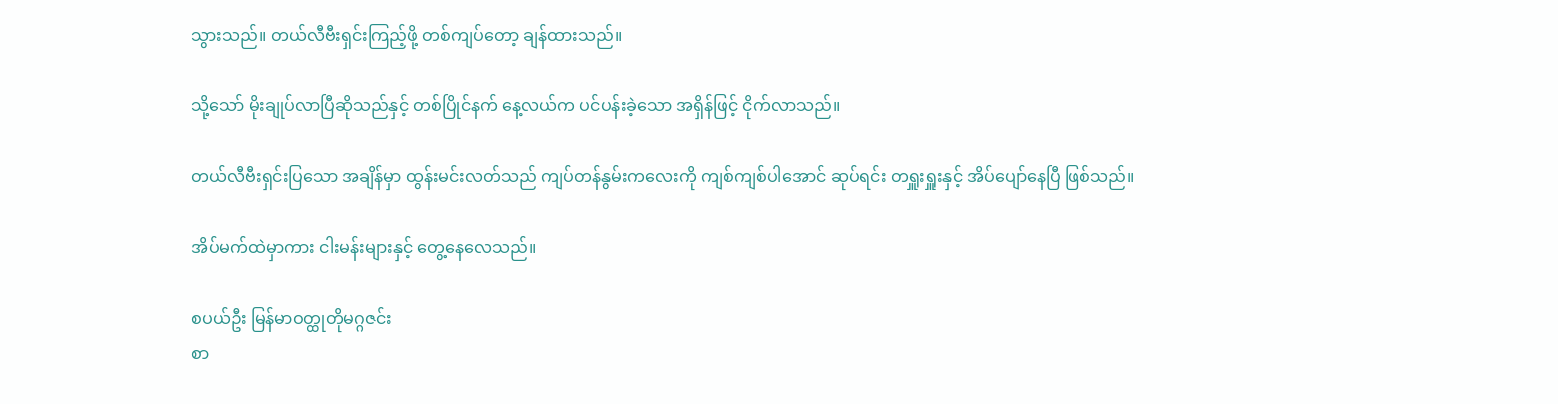သွားသည်။ တယ်လီဗီးရှင်းကြည့်ဖို့ တစ်ကျပ်တော့ ချန်ထားသည်။

သို့သော် မိုးချုပ်လာပြီဆိုသည်နှင့် တစ်ပြိုင်နက် နေ့လယ်က ပင်ပန်းခဲ့သော အရှိန်ဖြင့် ငိုက်လာသည်။

တယ်လီဗီးရှင်းပြသော အချိန်မှာ ထွန်းမင်းလတ်သည် ကျပ်တန်နွမ်းကလေးကို ကျစ်ကျစ်ပါအောင် ဆုပ်ရင်း တရှူးရှူးနှင့် အိပ်ပျော်နေပြီ ဖြစ်သည်။

အိပ်မက်ထဲမှာကား ငါးမန်းများနှင့် တွေ့နေလေသည်။

စပယ်ဦး မြန်မာဝတ္ထုတိုမဂ္ဂဇင်း
စာ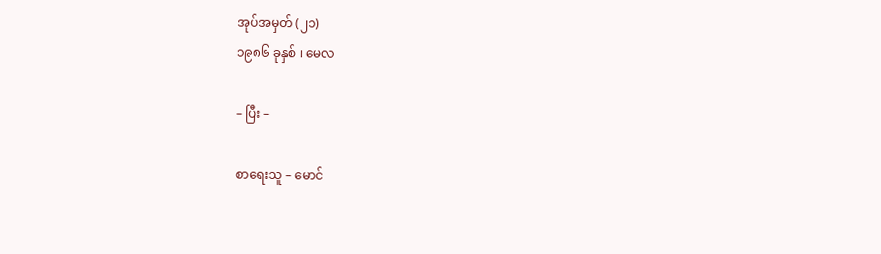အုပ်အမှတ် (၂၁)
၁၉၈၆ ခုနှစ် ၊ မေလ

– ပြီး –

စာရေးသူ – မောင်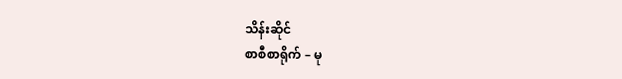သိန်းဆိုင်
စာစီစာရိုက် – မု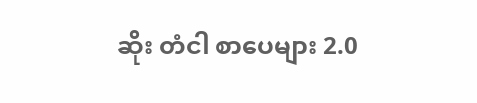ဆိုး တံငါ စာပေများ 2.0